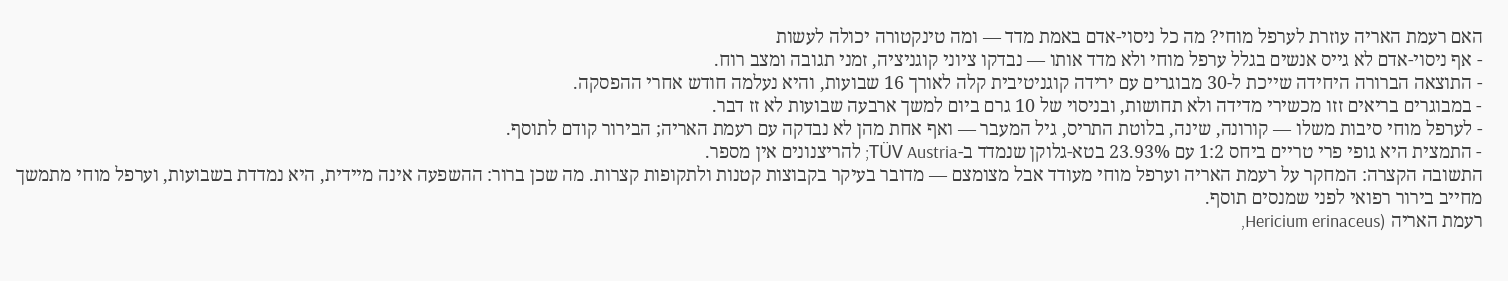האם רעמת האריה עוזרת לערפל מוחי? מה כל ניסוי-אדם באמת מדד — ומה טינקטורה יכולה לעשות
- אף ניסוי-אדם לא גייס אנשים בגלל ערפל מוחי ולא מדד אותו — נבדקו ציוני קוגניציה, זמני תגובה ומצב רוח.
- התוצאה הברורה היחידה שייכת ל-30 מבוגרים עם ירידה קוגניטיבית קלה לאורך 16 שבועות, והיא נעלמה חודש אחרי ההפסקה.
- במבוגרים בריאים זזו מכשירי מדידה ולא תחושות, ובניסוי של 10 גרם ביום למשך ארבעה שבועות לא זז דבר.
- לערפל מוחי סיבות משלו — קורונה, שינה, בלוטת התריס, גיל המעבר — ואף אחת מהן לא נבדקה עם רעמת האריה; הבירור קודם לתוסף.
- התמצית היא גופי פרי טריים ביחס 1:2 עם 23.93% בטא-גלוקן שנמדד ב-TÜV Austria; להריצנונים אין מספר.
התשובה הקצרה: המחקר על רעמת האריה וערפל מוחי מעודד אבל מצומצם — מדובר בעיקר בקבוצות קטנות ולתקופות קצרות. מה שכן ברור: ההשפעה אינה מיידית, היא נמדדת בשבועות, וערפל מוחי מתמשך מחייב בירור רפואי לפני שמנסים תוסף.
רעמת האריה (Hericium erinaceus,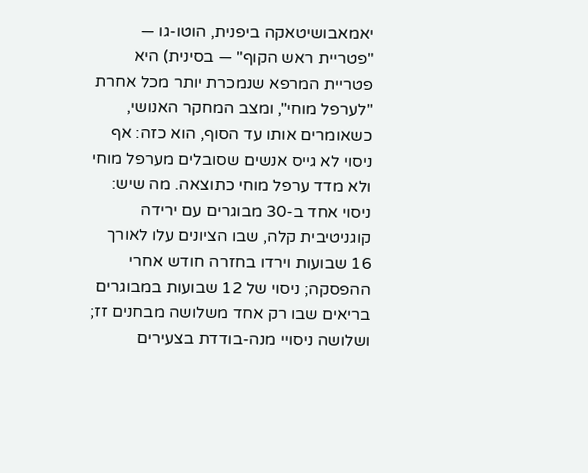יאמאבושיטאקה ביפנית, הוטו-גו — "פטריית ראש הקוף" — בסינית) היא פטריית המרפא שנמכרת יותר מכל אחרת "לערפל מוחי", ומצב המחקר האנושי, כשאומרים אותו עד הסוף, הוא כזה: אף ניסוי לא גייס אנשים שסובלים מערפל מוחי ולא מדד ערפל מוחי כתוצאה. מה שיש: ניסוי אחד ב-30 מבוגרים עם ירידה קוגניטיבית קלה, שבו הציונים עלו לאורך 16 שבועות וירדו בחזרה חודש אחרי ההפסקה; ניסוי של 12 שבועות במבוגרים בריאים שבו רק אחד משלושה מבחנים זז; ושלושה ניסויי מנה-בודדת בצעירים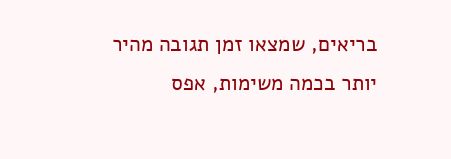בריאים, שמצאו זמן תגובה מהיר יותר בכמה משימות, אפס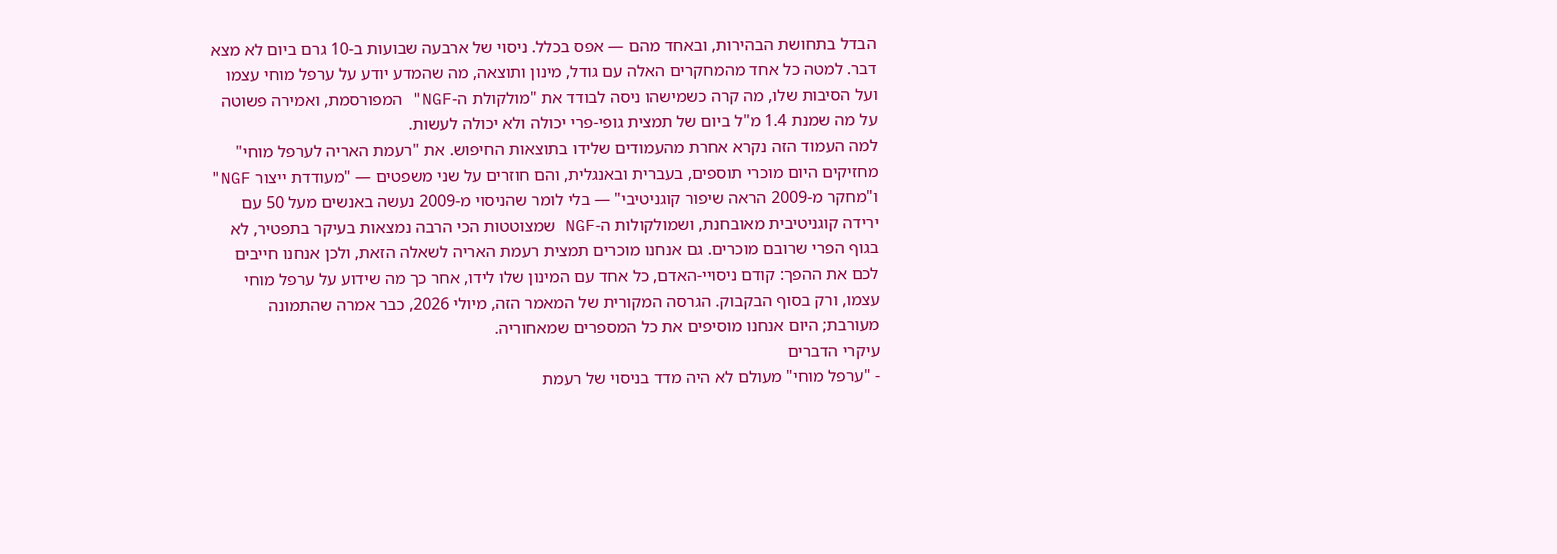הבדל בתחושת הבהירות, ובאחד מהם — אפס בכלל. ניסוי של ארבעה שבועות ב-10 גרם ביום לא מצא דבר. למטה כל אחד מהמחקרים האלה עם גודל, מינון ותוצאה, מה שהמדע יודע על ערפל מוחי עצמו ועל הסיבות שלו, מה קרה כשמישהו ניסה לבודד את "מולקולת ה-NGF" המפורסמת, ואמירה פשוטה על מה שמנת 1.4 מ"ל ביום של תמצית גופי-פרי יכולה ולא יכולה לעשות.
למה העמוד הזה נקרא אחרת מהעמודים שלידו בתוצאות החיפוש. את "רעמת האריה לערפל מוחי" מחזיקים היום מוכרי תוספים, בעברית ובאנגלית, והם חוזרים על שני משפטים — "מעודדת ייצור NGF" ו"מחקר מ-2009 הראה שיפור קוגניטיבי" — בלי לומר שהניסוי מ-2009 נעשה באנשים מעל 50 עם ירידה קוגניטיבית מאובחנת, ושמולקולות ה-NGF שמצוטטות הכי הרבה נמצאות בעיקר בתפטיר, לא בגוף הפרי שרובם מוכרים. גם אנחנו מוכרים תמצית רעמת האריה לשאלה הזאת, ולכן אנחנו חייבים לכם את ההפך: קודם ניסויי-האדם, כל אחד עם המינון שלו לידו, אחר כך מה שידוע על ערפל מוחי עצמו, ורק בסוף הבקבוק. הגרסה המקורית של המאמר הזה, מיולי 2026, כבר אמרה שהתמונה מעורבת; היום אנחנו מוסיפים את כל המספרים שמאחוריה.
עיקרי הדברים
- "ערפל מוחי" מעולם לא היה מדד בניסוי של רעמת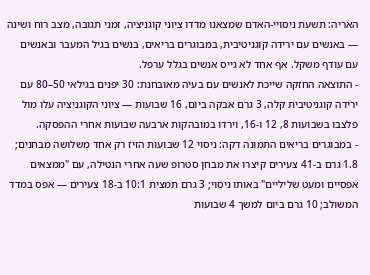האריה: תשעת ניסויי-האדם שמצאנו מדדו ציוני קוגניציה, זמני תגובה, מצב רוח ושינה — באנשים עם ירידה קוגניטיבית, במבוגרים בריאים, בנשים בגיל המעבר ובאנשים עם עודף משקל. אף אחד לא גייס אנשים בגלל ערפל.
- התוצאה החזקה שייכת לאנשים עם בעיה מאובחנת: 30 יפנים בגילאי 50–80 עם ירידה קוגניטיבית קלה, 3 גרם אבקה ביום, 16 שבועות — ציוני הקוגניציה עלו מול פלצבו בשבועות 8, 12 ו-16, וירדו במובהקות ארבעה שבועות אחרי ההפסקה.
- במבוגרים בריאים התמונה דקה: ניסוי 12 שבועות הזיז רק אחד משלושה מבחנים; 1.8 גרם ב-41 צעירים קיצרו את מבחן סטרופ שעה אחרי הנטילה, עם "ממצאים אפסיים ומעט שליליים" באותו ניסוי; 3 גרם תמצית 10:1 ב-18 צעירים — אפס במדד המשולב; 10 גרם ביום למשך 4 שבועות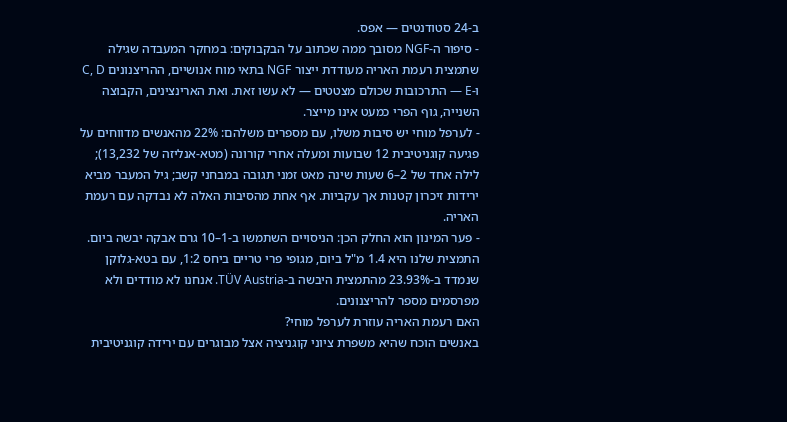ב-24 סטודנטים — אפס.
- סיפור ה-NGF מסובך ממה שכתוב על הבקבוקים: במחקר המעבדה שגילה שתמצית רעמת האריה מעודדת ייצור NGF בתאי מוח אנושיים, ההריצנונים C, D ו-E — התרכובות שכולם מצטטים — לא עשו זאת. ואת הארינצינים, הקבוצה השנייה, גוף הפרי כמעט אינו מייצר.
- לערפל מוחי יש סיבות משלו, עם מספרים משלהם: 22% מהאנשים מדווחים על פגיעה קוגניטיבית 12 שבועות ומעלה אחרי קורונה (מטא-אנליזה של 13,232); לילה אחד של 2–6 שעות שינה מאט זמני תגובה במבחני קשב; גיל המעבר מביא ירידות זיכרון קטנות אך עקביות. אף אחת מהסיבות האלה לא נבדקה עם רעמת האריה.
- פער המינון הוא החלק הכן: הניסויים השתמשו ב-1–10 גרם אבקה יבשה ביום. התמצית שלנו היא 1.4 מ"ל ביום, מגופי פרי טריים ביחס 1:2, עם בטא-גלוקן שנמדד ב-23.93% מהתמצית היבשה ב-TÜV Austria. אנחנו לא מודדים ולא מפרסמים מספר להריצנונים.
האם רעמת האריה עוזרת לערפל מוחי?
באנשים הוכח שהיא משפרת ציוני קוגניציה אצל מבוגרים עם ירידה קוגניטיבית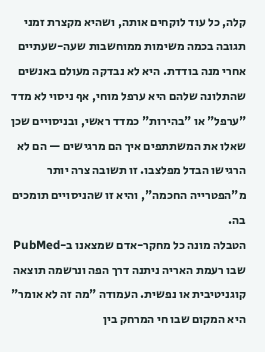קלה, כל עוד לוקחים אותה, ושהיא מקצרת זמני תגובה בכמה משימות ממוחשבות שעה-שעתיים אחרי מנה בודדת. היא לא נבדקה מעולם באנשים שהתלונה שלהם היא ערפל מוחי, אף ניסוי לא מדד "ערפל" או "בהירות" כמדד ראשי, ובניסויים שכן שאלו את המשתתפים איך הם מרגישים — הם לא הרגישו הבדל מפלצבו. זו תשובה צרה יותר מ"הפטרייה החכמה", והיא זו שהניסויים תומכים בה.
הטבלה מונה כל מחקר-אדם שמצאנו ב-PubMed שבו רעמת האריה ניתנה דרך הפה ונרשמה תוצאה קוגניטיבית או נפשית. העמודה "מה זה לא אומר" היא המקום שבו חי המרחק בין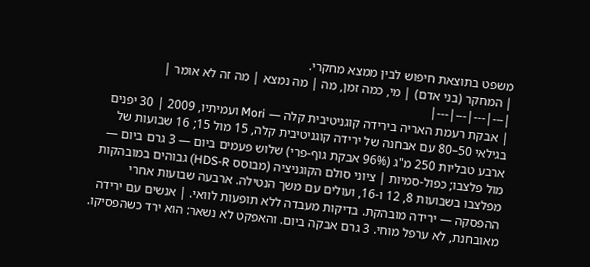משפט בתוצאת חיפוש לבין ממצא מחקרי.
| המחקר (בני אדם) | מי, כמה זמן, מה | מה נמצא | מה זה לא אומר |
|---|---|---|---|
| אבקת רעמת האריה בירידה קוגניטיבית קלה — Mori ועמיתיו, 2009 | 30 יפנים בגילאי 50–80 עם אבחנה של ירידה קוגניטיבית קלה, 15 מול 15; 16 שבועות של ארבע טבליות 250 מ"ג (96% אבקת גוף-פרי) שלוש פעמים ביום — 3 גרם ביום — מול פלצבו; כפול-סמיות | ציוני סולם הקוגניציה (מבוסס HDS-R) גבוהים במובהקות מפלצבו בשבועות 8, 12 ו-16, ועולים עם משך הנטילה. ארבעה שבועות אחרי ההפסקה — ירידה מובהקת. בדיקות מעבדה ללא תופעות לוואי. | אנשים עם ירידה מאובחנת, לא ערפל מוחי. 3 גרם אבקה ביום. והאפקט לא נשאר: הוא ירד כשהפסיקו.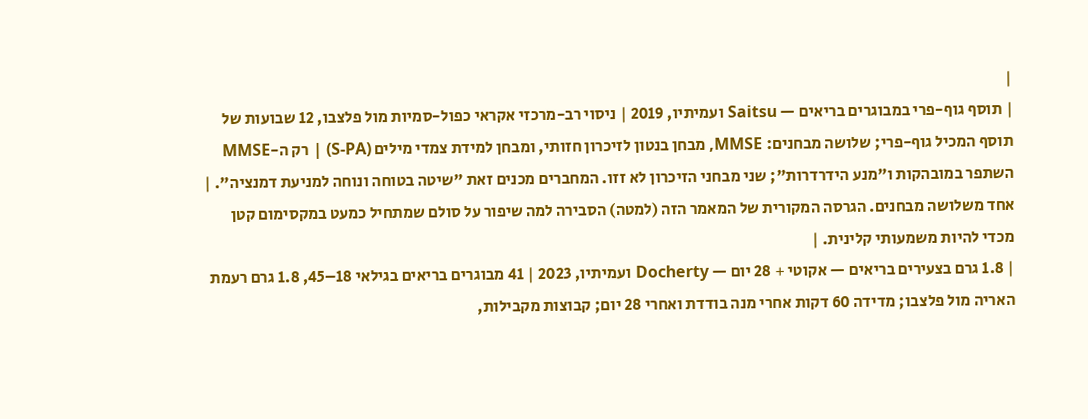|
| תוסף גוף-פרי במבוגרים בריאים — Saitsu ועמיתיו, 2019 | ניסוי רב-מרכזי אקראי כפול-סמיות מול פלצבו, 12 שבועות של תוסף המכיל גוף-פרי; שלושה מבחנים: MMSE, מבחן בנטון לזיכרון חזותי, ומבחן למידת צמדי מילים (S-PA) | רק ה-MMSE השתפר במובהקות ו"מנע הידרדרות"; שני מבחני הזיכרון לא זזו. המחברים מכנים זאת "שיטה בטוחה ונוחה למניעת דמנציה". | אחד משלושה מבחנים. הגרסה המקורית של המאמר הזה (למטה) הסבירה למה שיפור על סולם שמתחיל כמעט במקסימום קטן מכדי להיות משמעותי קלינית. |
| 1.8 גרם בצעירים בריאים — אקוטי + 28 יום — Docherty ועמיתיו, 2023 | 41 מבוגרים בריאים בגילאי 18–45, 1.8 גרם רעמת האריה מול פלצבו; מדידה 60 דקות אחרי מנה בודדת ואחרי 28 יום; קבוצות מקבילות,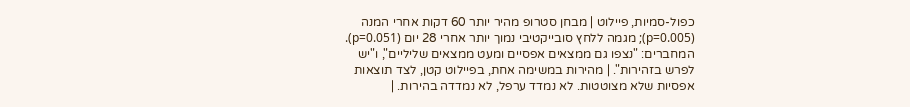כפול-סמיות, פיילוט | מבחן סטרופ מהיר יותר 60 דקות אחרי המנה (p=0.005); מגמה ללחץ סובייקטיבי נמוך יותר אחרי 28 יום (p=0.051). המחברים: "נצפו גם ממצאים אפסיים ומעט ממצאים שליליים", ו"יש לפרש בזהירות". | מהירות במשימה אחת, בפיילוט קטן, לצד תוצאות אפסיות שלא מצוטטות. לא נמדד ערפל, לא נמדדה בהירות. |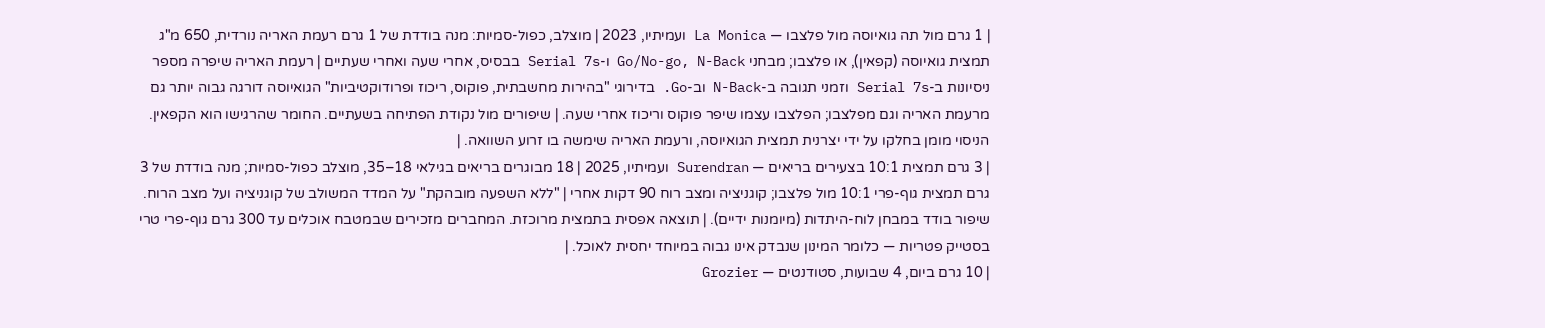| 1 גרם מול תה גואיוסה מול פלצבו — La Monica ועמיתיו, 2023 | מוצלב, כפול-סמיות: מנה בודדת של 1 גרם רעמת האריה נורדית, 650 מ"ג תמצית גואיוסה (קפאין), או פלצבו; מבחני Go/No-go, N-Back ו-Serial 7s בבסיס, אחרי שעה ואחרי שעתיים | רעמת האריה שיפרה מספר ניסיונות ב-Serial 7s וזמני תגובה ב-N-Back וב-Go. בדירוגי "בהירות מחשבתית, פוקוס, ריכוז ופרודוקטיביות" הגואיוסה דורגה גבוה יותר גם מרעמת האריה וגם מפלצבו; הפלצבו עצמו שיפר פוקוס וריכוז אחרי שעה. | שיפורים מול נקודת הפתיחה בשעתיים. החומר שהרגישו הוא הקפאין. הניסוי מומן בחלקו על ידי יצרנית תמצית הגואיוסה, ורעמת האריה שימשה בו זרוע השוואה. |
| 3 גרם תמצית 10:1 בצעירים בריאים — Surendran ועמיתיו, 2025 | 18 מבוגרים בריאים בגילאי 18–35, מוצלב כפול-סמיות; מנה בודדת של 3 גרם תמצית גוף-פרי 10:1 מול פלצבו; קוגניציה ומצב רוח 90 דקות אחרי | "ללא השפעה מובהקת" על המדד המשולב של קוגניציה ועל מצב הרוח. שיפור בודד במבחן לוח-היתדות (מיומנות ידיים). | תוצאה אפסית בתמצית מרוכזת. המחברים מזכירים שבמטבח אוכלים עד 300 גרם גוף-פרי טרי בסטייק פטריות — כלומר המינון שנבדק אינו גבוה במיוחד יחסית לאוכל. |
| 10 גרם ביום, 4 שבועות, סטודנטים — Grozier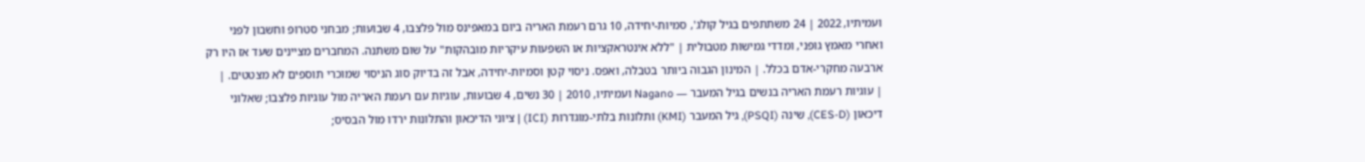ועמיתיו, 2022 | 24 משתתפים בגיל קולג', סמיות-יחידה, 10 גרם רעמת האריה ביום במאפינס מול פלצבו, 4 שבועות; מבחני סטרופ וחשבון לפני ואחרי מאמץ גופני, ומדדי גמישות מטבולית | "ללא אינטראקציות או השפעות עיקריות מובהקות" על שום משתנה. המחברים מציינים שעד אז היו רק ארבעה מחקרי-אדם בכלל. | המינון הגבוה ביותר בטבלה, ואפס. ניסוי קטן וסמיות-יחידה, אבל זה בדיוק סוג הניסוי שמוכרי תוספים לא מצטטים. |
| עוגיות רעמת האריה בנשים בגיל המעבר — Nagano ועמיתיו, 2010 | 30 נשים, 4 שבועות, עוגיות עם רעמת האריה מול עוגיות פלצבו; שאלוני דיכאון (CES-D), שינה (PSQI), גיל המעבר (KMI) ותלונות בלתי-מוגדרות (ICI) | ציוני הדיכאון והתלונות ירדו מול הבסיס;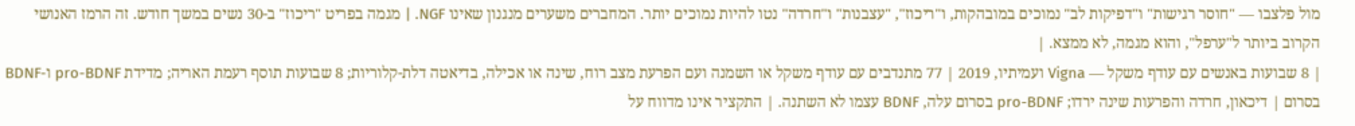מול פלצבו — "חוסר רגישות" ו"דפיקות לב" נמוכים במובהקות, ו"ריכוז", "עצבנות" ו"חרדה" נטו להיות נמוכים יותר. המחברים משערים מנגנון שאינו NGF. | מגמה בפריט "ריכוז" ב-30 נשים במשך חודש. זה הרמז האנושי הקרוב ביותר ל"ערפל", והוא מגמה, לא ממצא. |
| 8 שבועות באנשים עם עודף משקל — Vigna ועמיתיו, 2019 | 77 מתנדבים עם עודף משקל או השמנה ועם הפרעת מצב רוח, שינה או אכילה, בדיאטה דלת-קלוריות; 8 שבועות תוסף רעמת האריה; מדידת pro-BDNF ו-BDNF בסרום | דיכאון, חרדה והפרעות שינה ירדו; pro-BDNF בסרום עלה, BDNF עצמו לא השתנה. | התקציר אינו מדווח על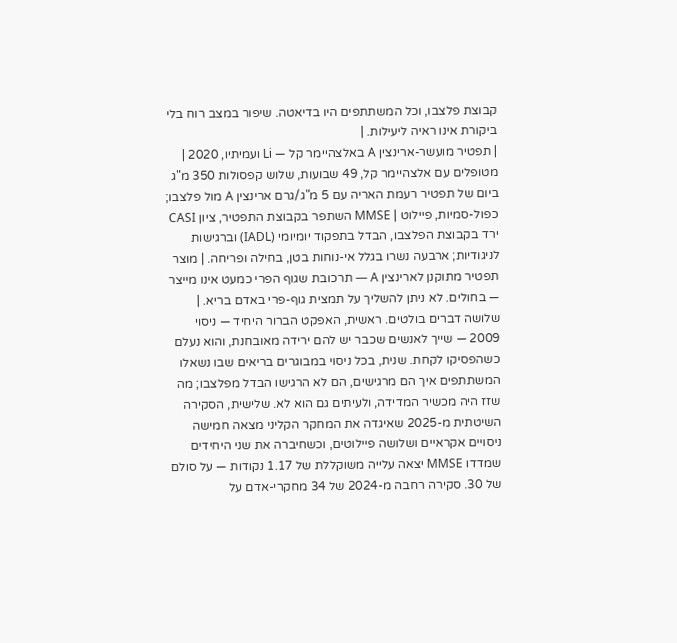קבוצת פלצבו, וכל המשתתפים היו בדיאטה. שיפור במצב רוח בלי ביקורת אינו ראיה ליעילות. |
| תפטיר מועשר-ארינצין A באלצהיימר קל — Li ועמיתיו, 2020 | מטופלים עם אלצהיימר קל, 49 שבועות, שלוש קפסולות 350 מ"ג ביום של תפטיר רעמת האריה עם 5 מ"ג/גרם ארינצין A מול פלצבו; כפול-סמיות, פיילוט | MMSE השתפר בקבוצת התפטיר, ציון CASI ירד בקבוצת הפלצבו, הבדל בתפקוד יומיומי (IADL) וברגישות לניגודיות; ארבעה נשרו בגלל אי-נוחות בטן, בחילה ופריחה. | מוצר תפטיר מתוקנן לארינצין A — תרכובת שגוף הפרי כמעט אינו מייצר — בחולים. לא ניתן להשליך על תמצית גוף-פרי באדם בריא. |
שלושה דברים בולטים. ראשית, האפקט הברור היחיד — ניסוי 2009 — שייך לאנשים שכבר יש להם ירידה מאובחנת, והוא נעלם כשהפסיקו לקחת. שנית, בכל ניסוי במבוגרים בריאים שבו נשאלו המשתתפים איך הם מרגישים, הם לא הרגישו הבדל מפלצבו; מה שזז היה מכשיר המדידה, ולעיתים גם הוא לא. שלישית, הסקירה השיטתית מ-2025 שאיגדה את המחקר הקליני מצאה חמישה ניסויים אקראיים ושלושה פיילוטים, וכשחיברה את שני היחידים שמדדו MMSE יצאה עלייה משוקללת של 1.17 נקודות — על סולם של 30. סקירה רחבה מ-2024 של 34 מחקרי-אדם על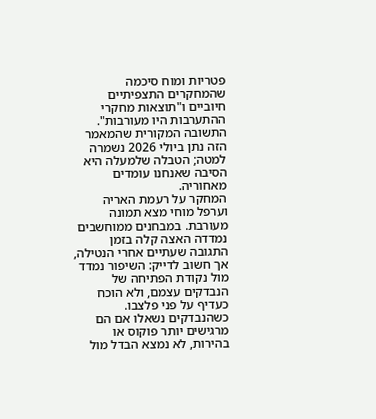פטריות ומוח סיכמה שהמחקרים התצפיתיים חיוביים ו"תוצאות מחקרי ההתערבות היו מעורבות". התשובה המקורית שהמאמר הזה נתן ביולי 2026 נשמרה למטה; הטבלה שלמעלה היא הסיבה שאנחנו עומדים מאחוריה.
המחקר על רעמת האריה וערפל מוחי מצא תמונה מעורבת. במבחנים ממוחשבים נמדדה האצה קלה בזמן התגובה שעתיים אחרי הנטילה, אך חשוב לדייק: השיפור נמדד מול נקודת הפתיחה של הנבדקים עצמם, ולא הוכח כעדיף על פני פלצבו. כשהנבדקים נשאלו אם הם מרגישים יותר פוקוס או בהירות, לא נמצא הבדל מול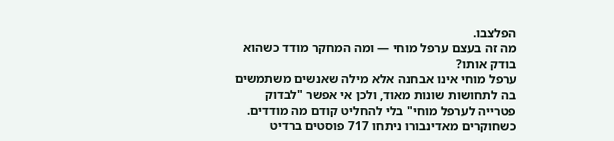הפלצבו.
מה זה בעצם ערפל מוחי — ומה המחקר מודד כשהוא בודק אותו?
ערפל מוחי אינו אבחנה אלא מילה שאנשים משתמשים בה לתחושות שונות מאוד, ולכן אי אפשר "לבדוק פטרייה לערפל מוחי" בלי להחליט קודם מה מודדים. כשחוקרים מאדינבורו ניתחו 717 פוסטים ברדיט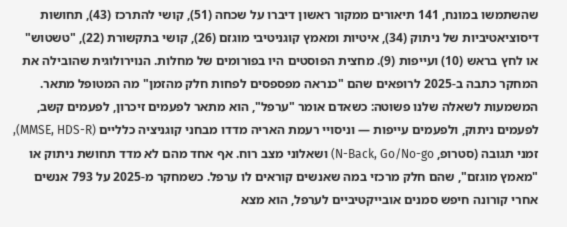שהשתמשו במונח, 141 תיאורים ממקור ראשון דיברו על שכחה (51), קושי להתרכז (43), תחושות דיסוציאטיביות של ניתוק (34), איטיות ומאמץ קוגניטיבי מוגזם (26), קושי בתקשורת (22), "טשטוש" או לחץ בראש (10) ועייפות (9). מחצית הפוסטים היו בפורומים של מחלות. הנוירולוגית שהובילה את המחקר כתבה ב-2025 לרופאים שהם "כנראה מפספסים לפחות חלק מהזמן" מה המטופל מתאר.
המשמעות לשאלה שלנו פשוטה: כשאדם אומר "ערפל", הוא מתאר לפעמים זיכרון, לפעמים קשב, לפעמים ניתוק, ולפעמים עייפות — וניסויי רעמת האריה מדדו מבחני קוגניציה כלליים (MMSE, HDS-R), זמני תגובה (סטרופ, N-Back, Go/No-go) ושאלוני מצב רוח. אף אחד מהם לא מדד תחושת ניתוק או "מאמץ מוגזם", שהם חלק מרכזי במה שאנשים קוראים לו ערפל. כשמחקר מ-2025 על 793 אנשים אחרי קורונה חיפש סמנים אובייקטיביים לערפל, הוא מצא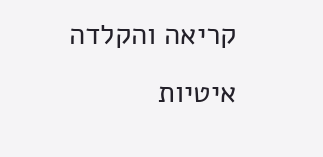קריאה והקלדה איטיות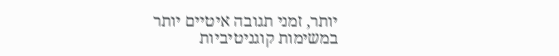יותר, זמני תגובה איטיים יותר במשימות קוגניטיביות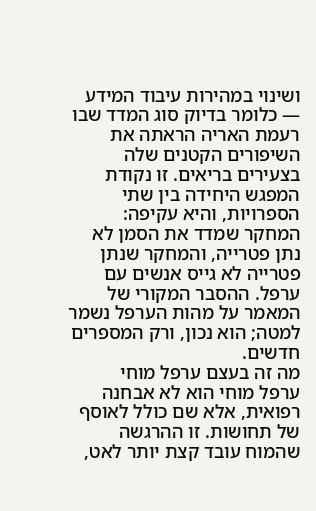ושינוי במהירות עיבוד המידע — כלומר בדיוק סוג המדד שבו רעמת האריה הראתה את השיפורים הקטנים שלה בצעירים בריאים. זו נקודת המפגש היחידה בין שתי הספרויות, והיא עקיפה: המחקר שמדד את הסמן לא נתן פטרייה, והמחקר שנתן פטרייה לא גייס אנשים עם ערפל. ההסבר המקורי של המאמר על מהות הערפל נשמר למטה; הוא נכון, ורק המספרים חדשים.
מה זה בעצם ערפל מוחי
ערפל מוחי הוא לא אבחנה רפואית, אלא שם כולל לאוסף של תחושות. זו ההרגשה שהמוח עובד קצת יותר לאט,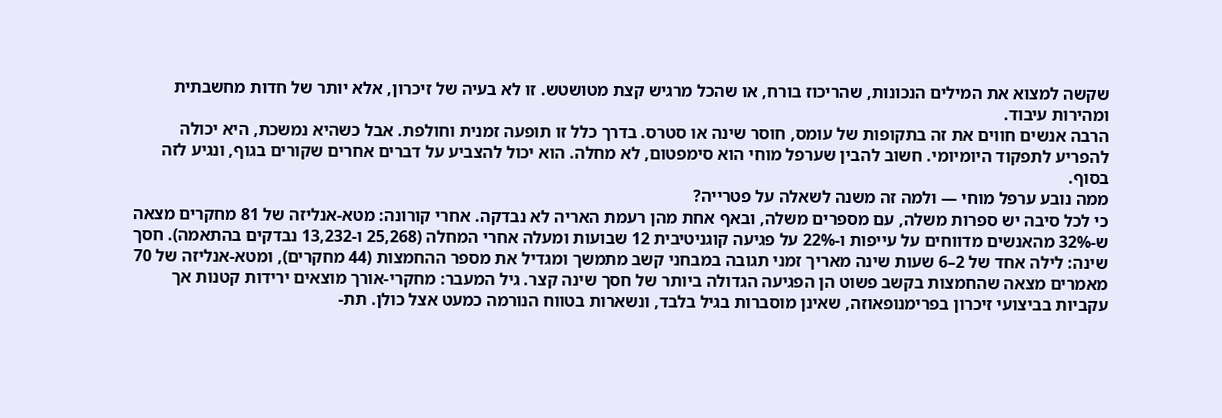שקשה למצוא את המילים הנכונות, שהריכוז בורח, או שהכל מרגיש קצת מטושטש. זו לא בעיה של זיכרון, אלא יותר של חדות מחשבתית ומהירות עיבוד.
הרבה אנשים חווים את זה בתקופות של עומס, חוסר שינה או סטרס. בדרך כלל זו תופעה זמנית וחולפת. אבל כשהיא נמשכת, היא יכולה להפריע לתפקוד היומיומי. חשוב להבין שערפל מוחי הוא סימפטום, לא מחלה. הוא יכול להצביע על דברים אחרים שקורים בגוף, ונגיע לזה בסוף.
ממה נובע ערפל מוחי — ולמה זה משנה לשאלה על פטרייה?
כי לכל סיבה יש ספרות משלה, עם מספרים משלה, ובאף אחת מהן רעמת האריה לא נבדקה. אחרי קורונה: מטא-אנליזה של 81 מחקרים מצאה ש-32% מהאנשים מדווחים על עייפות ו-22% על פגיעה קוגניטיבית 12 שבועות ומעלה אחרי המחלה (25,268 ו-13,232 נבדקים בהתאמה). חסך שינה: לילה אחד של 2–6 שעות שינה מאריך זמני תגובה במבחני קשב מתמשך ומגדיל את מספר ההחמצות (44 מחקרים), ומטא-אנליזה של 70 מאמרים מצאה שהחמצות בקשב פשוט הן הפגיעה הגדולה ביותר של חסך שינה קצר. גיל המעבר: מחקרי-אורך מוצאים ירידות קטנות אך עקביות בביצועי זיכרון בפרימנופאוזה, שאינן מוסברות בגיל בלבד, ונשארות בטווח הנורמה כמעט אצל כולן. תת-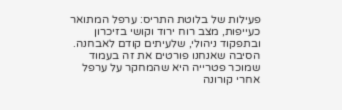פעילות של בלוטת התריס: ערפל המתואר כעייפות, מצב רוח ירוד וקושי בזיכרון ובתפקוד ניהולי, שלעיתים קודם לאבחנה.
הסיבה שאנחנו פורטים את זה בעמוד שמוכר פטרייה היא שהמחקר על ערפל אחרי קורונה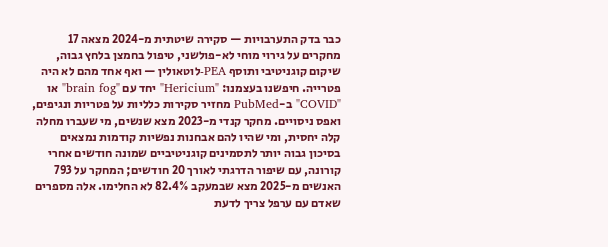כבר בדק התערבויות — סקירה שיטתית מ-2024 מצאה 17 מחקרים על גירוי מוחי לא-פולשני, טיפול בחמצן בלחץ גבוה, שיקום קוגניטיבי ותוסף PEA-לוטאולין — ואף אחד מהם לא היה פטרייה. חיפשנו בעצמנו: "Hericium" יחד עם "brain fog" או "COVID" ב-PubMed מחזיר סקירות כלליות על פטריות ונגיפים, ואפס ניסויים. מחקר קנדי מ-2023 מצא שנשים, מי שעברו מחלה קלה יחסית, ומי שהיו להם אבחנות נפשיות קודמות נמצאים בסיכון גבוה יותר לתסמינים קוגניטיביים שמונה חודשים אחרי קורונה, עם שיפור הדרגתי לאורך 20 חודשים; המחקר על 793 האנשים מ-2025 מצא שבמעקב 82.4% לא החלימו. אלה מספרים שאדם עם ערפל צריך לדעת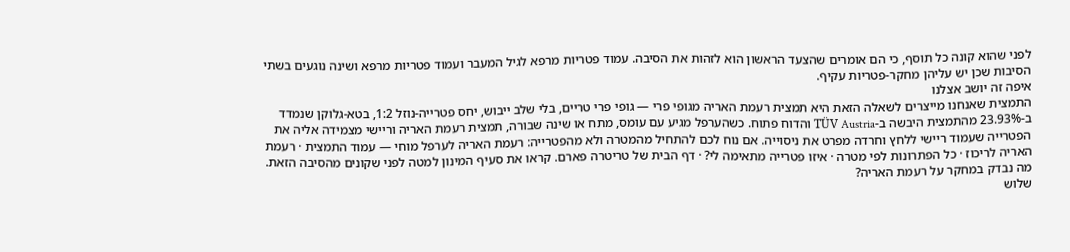לפני שהוא קונה כל תוסף, כי הם אומרים שהצעד הראשון הוא לזהות את הסיבה. עמוד פטריות מרפא לגיל המעבר ועמוד פטריות מרפא ושינה נוגעים בשתי הסיבות שכן יש עליהן מחקר-פטריות עקיף.
איפה זה יושב אצלנו
התמצית שאנחנו מייצרים לשאלה הזאת היא תמצית רעמת האריה מגופי פרי — גופי פרי טריים, בלי שלב ייבוש, יחס פטרייה-נוזל 1:2, בטא-גלוקן שנמדד ב-23.93% מהתמצית היבשה ב-TÜV Austria והדוח פתוח. כשהערפל מגיע עם עומס, מתח או שינה שבורה, תמצית רעמת האריה וריישי מצמידה אליה את הפטרייה שעמוד ריישי ללחץ וחרדה מפרט את ניסוייה. אם נוח לכם להתחיל מהמטרה ולא מהפטרייה: רעמת האריה לערפל מוחי — עמוד התמצית · רעמת האריה לריכוז · כל הפתרונות לפי מטרה · איזו פטרייה מתאימה לי? · דף הבית של טריטרה פארם. קראו את סעיף המינון למטה לפני שקונים מהסיבה הזאת.
מה נבדק במחקר על רעמת האריה?
שלוש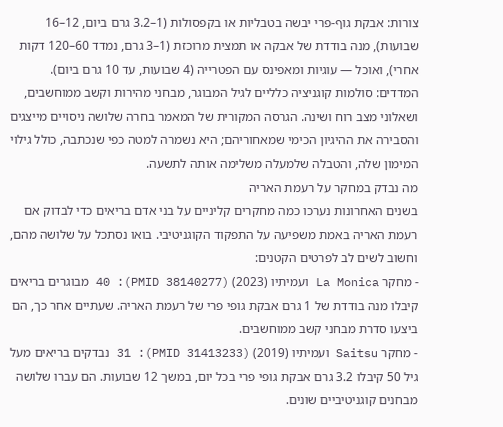צורות: אבקת גוף-פרי יבשה בטבליות או בקפסולות (1–3.2 גרם ביום, 12–16 שבועות), מנה בודדת של אבקה או תמצית מרוכזת (1–3 גרם, נמדד 60–120 דקות אחרי), ואוכל — עוגיות ומאפינס עם הפטרייה (4 שבועות, עד 10 גרם ביום). המדדים: סולמות קוגניציה כלליים לגיל המבוגר, מבחני מהירות וקשב ממוחשבים, ושאלוני מצב רוח ושינה. הגרסה המקורית של המאמר בחרה שלושה ניסויים מייצגים והסבירה את ההיגיון הכימי שמאחוריהם; היא נשמרה למטה כפי שנכתבה, כולל גילוי המימון שלה, והטבלה שלמעלה משלימה אותה לתשעה.
מה נבדק במחקר על רעמת האריה
בשנים האחרונות נערכו כמה מחקרים קליניים על בני אדם בריאים כדי לבדוק אם רעמת האריה באמת משפיעה על התפקוד הקוגניטיבי. בואו נסתכל על שלושה מהם, וחשוב לשים לב לפרטים הקטנים:
- מחקר La Monica ועמיתיו (2023) (PMID 38140277): 40 מבוגרים בריאים קיבלו מנה בודדת של 1 גרם אבקת גופי פרי של רעמת האריה. שעתיים אחר כך, הם ביצעו סדרת מבחני קשב ממוחשבים.
- מחקר Saitsu ועמיתיו (2019) (PMID 31413233): 31 נבדקים בריאים מעל גיל 50 קיבלו 3.2 גרם אבקת גופי פרי בכל יום, במשך 12 שבועות. הם עברו שלושה מבחנים קוגניטיביים שונים.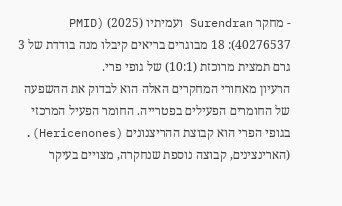- מחקר Surendran ועמיתיו (2025) (PMID 40276537): 18 מבוגרים בריאים קיבלו מנה בודדת של 3 גרם תמצית מרוכזת (10:1) של גופי פרי.
הרעיון מאחורי המחקרים האלה הוא לבדוק את ההשפעה של החומרים הפעילים בפטרייה. החומר הפעיל המרכזי בגופי הפרי הוא קבוצת ההריצנונים (Hericenones). (הארינצינים, קבוצה נוספת שנחקרה, מצויים בעיקר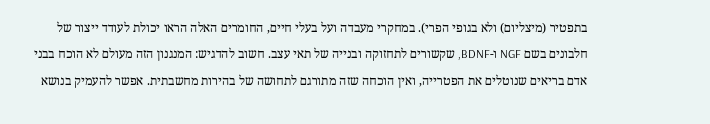בתפטיר (מיצליום) ולא בגופי הפרי). במחקרי מעבדה ועל בעלי חיים, החומרים האלה הראו יכולת לעודד ייצור של חלבונים בשם NGF ו-BDNF, שקשורים לתחזוקה ובנייה של תאי עצב. חשוב להדגיש: המנגנון הזה מעולם לא הוכח בבני אדם בריאים שנוטלים את הפטרייה, ואין הוכחה שזה מתורגם לתחושה של בהירות מחשבתית. אפשר להעמיק בנושא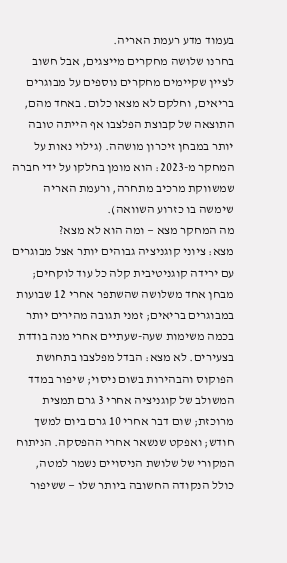בעמוד מדע רעמת האריה.
בחרנו שלושה מחקרים מייצגים, אבל חשוב לציין שקיימים מחקרים נוספים על מבוגרים בריאים, וחלקם לא מצאו כלום. באחד מהם, התוצאה של קבוצת הפלצבו אף הייתה טובה יותר במבחן זיכרון מושהה. (גילוי נאות על המחקר מ-2023: הוא מומן בחלקו על ידי חברה שמשווקת מרכיב מתחרה, ורעמת האריה שימשה בו כזרוע השוואה).
מה המחקר מצא — ומה הוא לא מצא?
מצא: ציוני קוגניציה גבוהים יותר אצל מבוגרים עם ירידה קוגניטיבית קלה כל עוד לוקחים; מבחן אחד משלושה שהשתפר אחרי 12 שבועות במבוגרים בריאים; זמני תגובה מהירים יותר בכמה משימות שעה-שעתיים אחרי מנה בודדת בצעירים. לא מצא: הבדל מפלצבו בתחושת הפוקוס והבהירות בשום ניסוי; שיפור במדד המשולב של קוגניציה אחרי 3 גרם תמצית מרוכזת; שום דבר אחרי 10 גרם ביום למשך חודש; ואפקט שנשאר אחרי ההפסקה. הניתוח המקורי של שלושת הניסויים נשמר למטה, כולל הנקודה החשובה ביותר שלו — ששיפור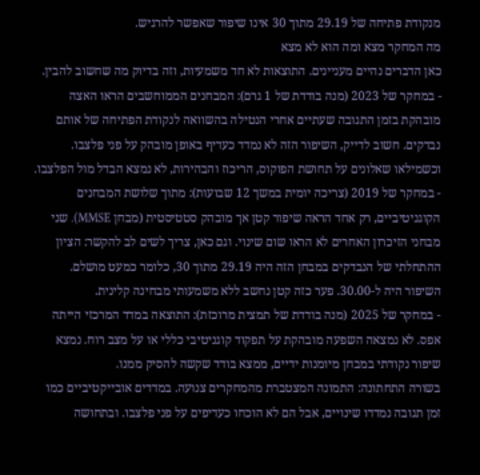מנקודת פתיחה של 29.19 מתוך 30 אינו שיפור שאפשר להרגיש.
מה המחקר מצא ומה הוא לא מצא
כאן הדברים נהיים מעניינים. התוצאות לא חד משמעיות, וזה בדיוק מה שחשוב להבין.
- במחקר של 2023 (מנה בודדת של 1 גרם): המבחנים הממוחשבים הראו האצה מובהקת בזמן התגובה שעתיים אחרי הנטילה בהשוואה לנקודת הפתיחה של אותם נבדקים. חשוב לדייק, השיפור הזה לא נמדד כעדיף באופן מובהק על פני פלצבו. וכשמילאו שאלונים על תחושת הפוקוס, הריכוז והבהירות, לא נמצא הבדל מול הפלצבו.
- במחקר של 2019 (צריכה יומית במשך 12 שבועות): מתוך שלושת המבחנים הקוגניטיביים, רק אחד הראה שיפור קטן אך מובהק סטטיסטית (מבחן MMSE). שני מבחני הזיכרון האחרים לא הראו שום שינוי. וגם כאן, צריך לשים לב להקשר: הציון ההתחלתי של הנבדקים במבחן הזה היה 29.19 מתוך 30, כלומר כמעט מושלם. השיפור היה ל-30.00. פער כזה קטן נחשב ללא משמעותי מבחינה קלינית.
- במחקר של 2025 (מנה בודדת של תמצית מרוכזת): התוצאה במדד המרכזי הייתה אפס. לא נמצאה השפעה מובהקת על תפקוד קוגניטיבי כללי או על מצב רוח. נמצא שיפור נקודתי במבחן מיומנות ידיים, ממצא בודד שקשה להסיק ממנו.
בשורה התחתונה: התמונה המצטברת מהמחקרים צנועה. במדדים אובייקטיביים כמו זמן תגובה נמדדו שינויים, אבל הם לא הוכחו כעדיפים על פני פלצבו. ובתחושה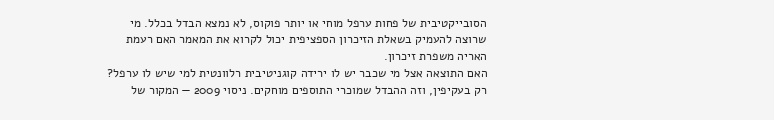הסובייקטיבית של פחות ערפל מוחי או יותר פוקוס, לא נמצא הבדל בכלל. מי שרוצה להעמיק בשאלת הזיכרון הספציפית יכול לקרוא את המאמר האם רעמת האריה משפרת זיכרון.
האם התוצאה אצל מי שכבר יש לו ירידה קוגניטיבית רלוונטית למי שיש לו ערפל?
רק בעקיפין, וזה ההבדל שמוכרי התוספים מוחקים. ניסוי 2009 — המקור של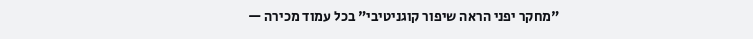"מחקר יפני הראה שיפור קוגניטיבי" בכל עמוד מכירה —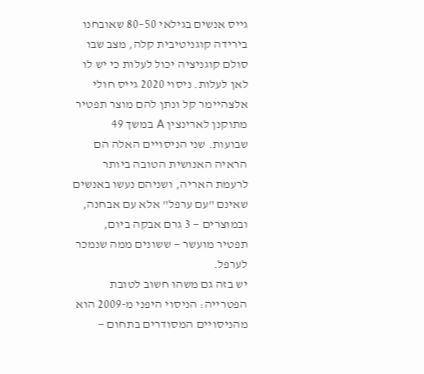גייס אנשים בגילאי 50–80 שאובחנו בירידה קוגניטיבית קלה, מצב שבו סולם קוגניציה יכול לעלות כי יש לו לאן לעלות. ניסוי 2020 גייס חולי אלצהיימר קל ונתן להם מוצר תפטיר מתוקנן לארינצין A במשך 49 שבועות. שני הניסויים האלה הם הראיה האנושית הטובה ביותר לרעמת האריה, ושניהם נעשו באנשים שאינם "עם ערפל" אלא עם אבחנה, ובמוצרים — 3 גרם אבקה ביום, תפטיר מועשר — ששונים ממה שנמכר לערפל.
יש בזה גם משהו חשוב לטובת הפטרייה: הניסוי היפני מ-2009 הוא מהניסויים המסודרים בתחום —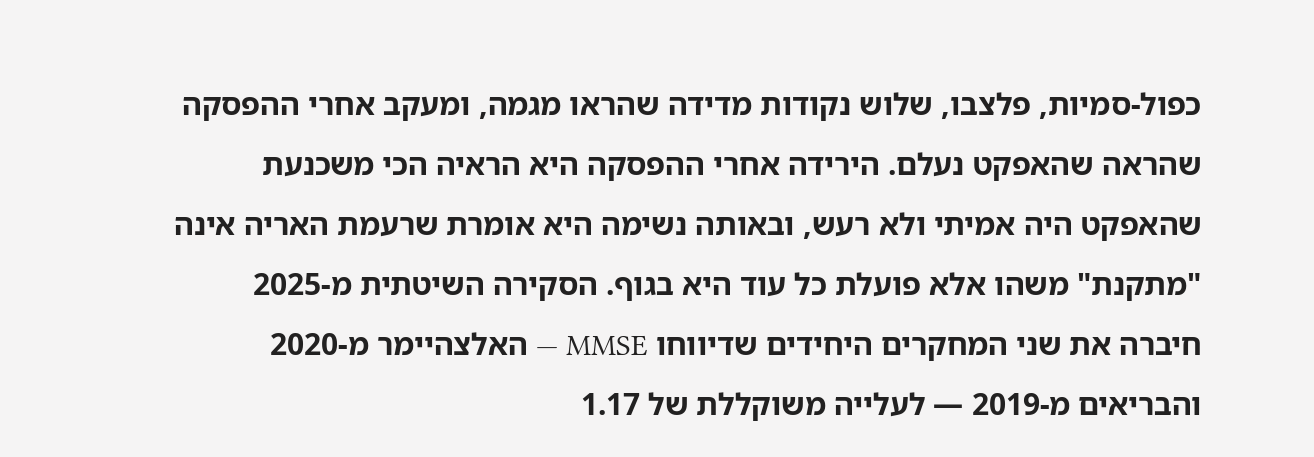כפול-סמיות, פלצבו, שלוש נקודות מדידה שהראו מגמה, ומעקב אחרי ההפסקה שהראה שהאפקט נעלם. הירידה אחרי ההפסקה היא הראיה הכי משכנעת שהאפקט היה אמיתי ולא רעש, ובאותה נשימה היא אומרת שרעמת האריה אינה "מתקנת" משהו אלא פועלת כל עוד היא בגוף. הסקירה השיטתית מ-2025 חיברה את שני המחקרים היחידים שדיווחו MMSE — האלצהיימר מ-2020 והבריאים מ-2019 — לעלייה משוקללת של 1.17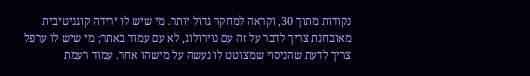נקודות מתוך 30, וקראה למחקר גדול יותר. מי שיש לו ירידה קוגניטיבית מאובחנת צריך לדבר על זה עם נוירולוג, לא עם עמוד באתר; מי שיש לו ערפל צריך לדעת שהניסוי שמצוטט לו נעשה על מישהו אחר. עמוד רעמת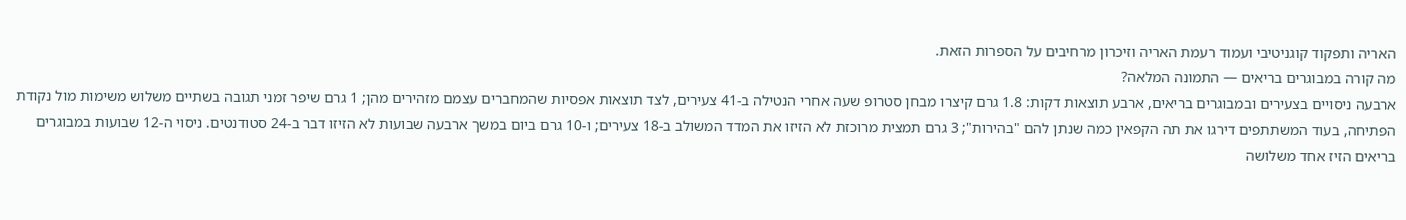האריה ותפקוד קוגניטיבי ועמוד רעמת האריה וזיכרון מרחיבים על הספרות הזאת.
מה קורה במבוגרים בריאים — התמונה המלאה?
ארבעה ניסויים בצעירים ובמבוגרים בריאים, ארבע תוצאות דקות: 1.8 גרם קיצרו מבחן סטרופ שעה אחרי הנטילה ב-41 צעירים, לצד תוצאות אפסיות שהמחברים עצמם מזהירים מהן; 1 גרם שיפר זמני תגובה בשתיים משלוש משימות מול נקודת הפתיחה, בעוד המשתתפים דירגו את תה הקפאין כמה שנתן להם "בהירות"; 3 גרם תמצית מרוכזת לא הזיזו את המדד המשולב ב-18 צעירים; ו-10 גרם ביום במשך ארבעה שבועות לא הזיזו דבר ב-24 סטודנטים. ניסוי ה-12 שבועות במבוגרים בריאים הזיז אחד משלושה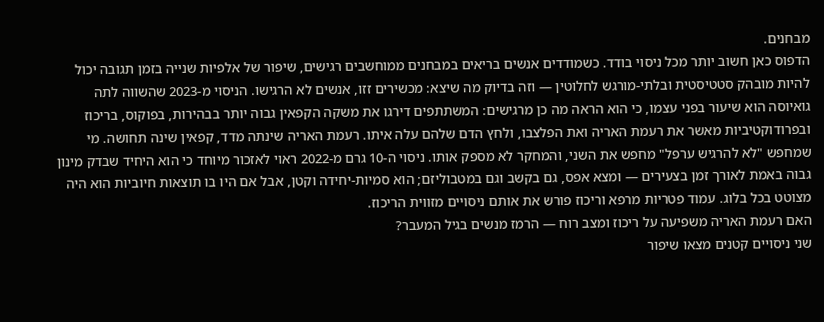מבחנים.
הדפוס כאן חשוב יותר מכל ניסוי בודד. כשמודדים אנשים בריאים במבחנים ממוחשבים רגישים, שיפור של אלפיות שנייה בזמן תגובה יכול להיות מובהק סטטיסטית ובלתי-מורגש לחלוטין — וזה בדיוק מה שיצא: מכשירים זזו, אנשים לא הרגישו. הניסוי מ-2023 שהשווה לתה גואיוסה הוא שיעור בפני עצמו, כי הוא הראה מה כן מרגישים: המשתתפים דירגו את משקה הקפאין גבוה יותר בבהירות, בפוקוס, בריכוז ובפרודוקטיביות מאשר את רעמת האריה ואת הפלצבו, ולחץ הדם שלהם עלה איתו. רעמת האריה שינתה מדד, קפאין שינה תחושה. מי שמחפש "לא להרגיש ערפל" מחפש את השני, והמחקר לא מספק אותו. ניסוי ה-10 גרם מ-2022 ראוי לאזכור מיוחד כי הוא היחיד שבדק מינון גבוה באמת לאורך זמן בצעירים — ומצא אפס, גם בקשב וגם במטבוליזם; הוא סמיות-יחידה וקטן, אבל אם היו בו תוצאות חיוביות הוא היה מצוטט בכל בלוג. עמוד פטריות מרפא וריכוז פורש את אותם ניסויים מזווית הריכוז.
האם רעמת האריה משפיעה על ריכוז ומצב רוח — הרמז מנשים בגיל המעבר?
שני ניסויים קטנים מצאו שיפור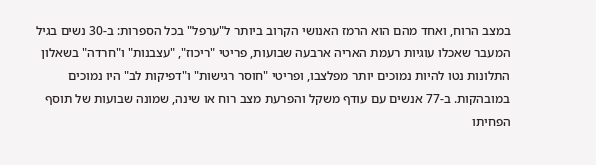במצב הרוח, ואחד מהם הוא הרמז האנושי הקרוב ביותר ל"ערפל" בכל הספרות: ב-30 נשים בגיל המעבר שאכלו עוגיות רעמת האריה ארבעה שבועות, פריטי "ריכוז", "עצבנות" ו"חרדה" בשאלון התלונות נטו להיות נמוכים יותר מפלצבו, ופריטי "חוסר רגישות" ו"דפיקות לב" היו נמוכים במובהקות. ב-77 אנשים עם עודף משקל והפרעת מצב רוח או שינה, שמונה שבועות של תוסף הפחיתו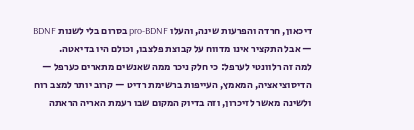דיכאון, חרדה והפרעות שינה, והעלו pro-BDNF בסרום בלי לשנות BDNF — אבל התקציר אינו מדווח על קבוצת פלצבו, וכולם היו בדיאטה.
למה זה רלוונטי לערפל: כי חלק ניכר ממה שאנשים מתארים כערפל — הדיסוציאציה, המאמץ, העייפות ברשימת רדיט — קרוב יותר למצב רוח ולשינה מאשר לזיכרון, וזה בדיוק המקום שבו רעמת האריה הראתה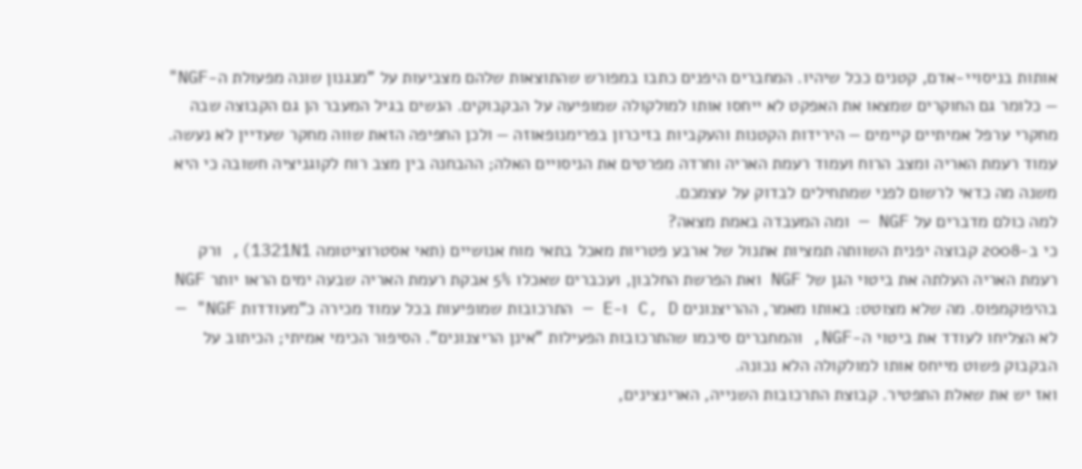אותות בניסויי-אדם, קטנים ככל שיהיו. המחברים היפנים כתבו במפורש שהתוצאות שלהם מצביעות על "מנגנון שונה מפעולת ה-NGF" — כלומר גם החוקרים שמצאו את האפקט לא ייחסו אותו למולקולה שמופיעה על הבקבוקים. הנשים בגיל המעבר הן גם הקבוצה שבה מחקרי ערפל אמיתיים קיימים — הירידות הקטנות והעקביות בזיכרון בפרימנופאוזה — ולכן החפיפה הזאת שווה מחקר שעדיין לא נעשה. עמוד רעמת האריה ומצב הרוח ועמוד רעמת האריה וחרדה מפרטים את הניסויים האלה; ההבחנה בין מצב רוח לקוגניציה חשובה כי היא משנה מה כדאי לרשום לפני שמתחילים לבדוק על עצמכם.
למה כולם מדברים על NGF — ומה המעבדה באמת מצאה?
כי ב-2008 קבוצה יפנית השוותה תמציות אתנול של ארבע פטריות מאכל בתאי מוח אנושיים (תאי אסטרוציטומה 1321N1), ורק רעמת האריה העלתה את ביטוי הגן של NGF ואת הפרשת החלבון, ועכברים שאכלו 5% אבקת רעמת האריה שבעה ימים הראו יותר NGF בהיפוקמפוס. מה שלא מצוטט: באותו מאמר, ההריצנונים C, D ו-E — התרכובות שמופיעות בכל עמוד מכירה כ"מעודדות NGF" — לא הצליחו לעודד את ביטוי ה-NGF, והמחברים סיכמו שהתרכובות הפעילות "אינן הריצנונים". הסיפור הכימי אמיתי; הכיתוב על הבקבוק פשוט מייחס אותו למולקולה הלא נכונה.
ואז יש את שאלת התפטיר. קבוצת התרכובות השנייה, הארינצינים,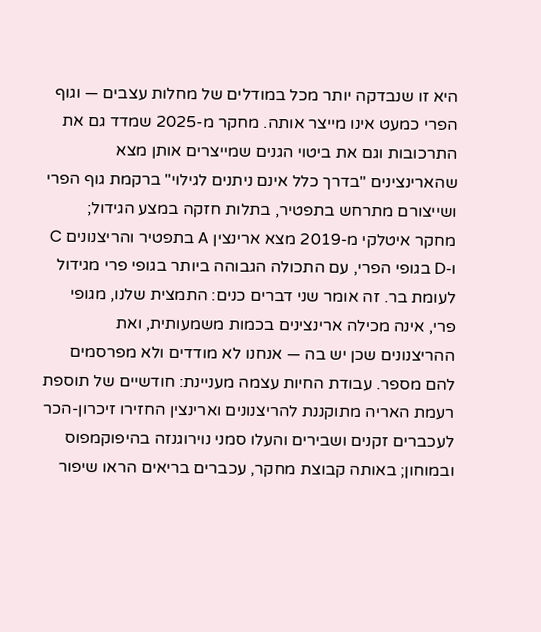היא זו שנבדקה יותר מכל במודלים של מחלות עצבים — וגוף הפרי כמעט אינו מייצר אותה. מחקר מ-2025 שמדד גם את התרכובות וגם את ביטוי הגנים שמייצרים אותן מצא שהארינצינים "בדרך כלל אינם ניתנים לגילוי" ברקמת גוף הפרי ושייצורם מתרחש בתפטיר, בתלות חזקה במצע הגידול; מחקר איטלקי מ-2019 מצא ארינצין A בתפטיר והריצנונים C ו-D בגופי הפרי, עם התכולה הגבוהה ביותר בגופי פרי מגידול לעומת בר. זה אומר שני דברים כנים: התמצית שלנו, מגופי פרי, אינה מכילה ארינצינים בכמות משמעותית, ואת ההריצנונים שכן יש בה — אנחנו לא מודדים ולא מפרסמים להם מספר. עבודת החיות עצמה מעניינת: חודשיים של תוספת רעמת האריה מתוקננת להריצנונים וארינצין החזירו זיכרון-הכר לעכברים זקנים ושבירים והעלו סמני נוירוגנזה בהיפוקמפוס ובמוחון; באותה קבוצת מחקר, עכברים בריאים הראו שיפור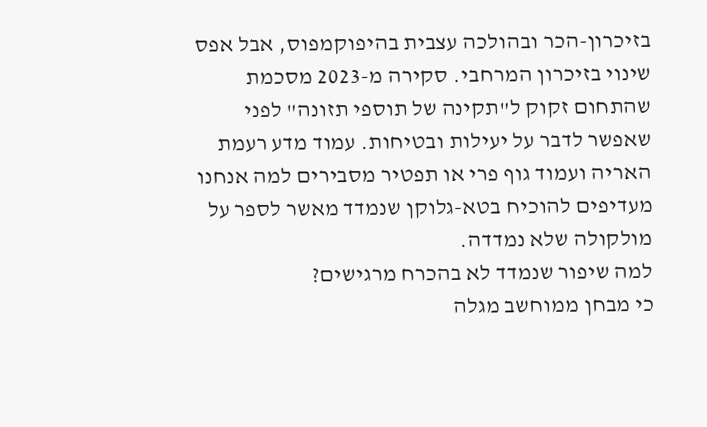בזיכרון-הכר ובהולכה עצבית בהיפוקמפוס, אבל אפס שינוי בזיכרון המרחבי. סקירה מ-2023 מסכמת שהתחום זקוק ל"תקינה של תוספי תזונה" לפני שאפשר לדבר על יעילות ובטיחות. עמוד מדע רעמת האריה ועמוד גוף פרי או תפטיר מסבירים למה אנחנו מעדיפים להוכיח בטא-גלוקן שנמדד מאשר לספר על מולקולה שלא נמדדה.
למה שיפור שנמדד לא בהכרח מרגישים?
כי מבחן ממוחשב מגלה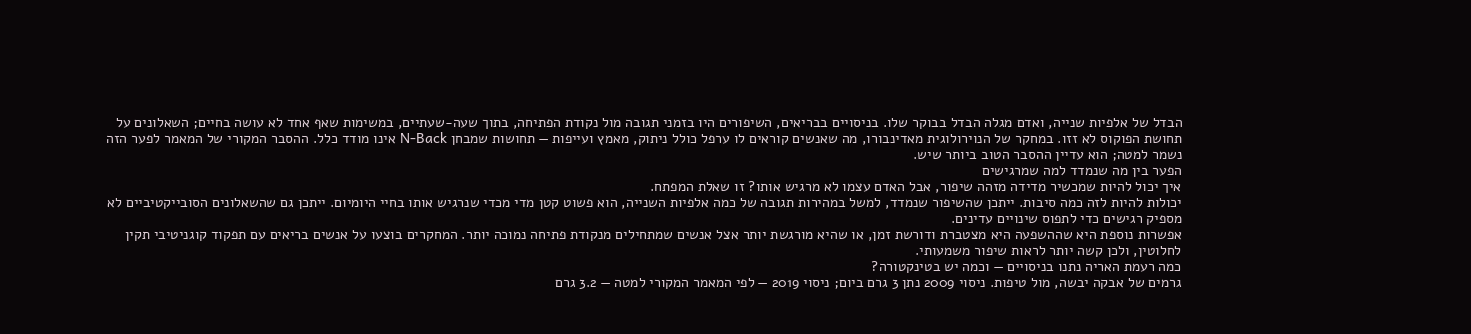הבדל של אלפיות שנייה, ואדם מגלה הבדל בבוקר שלו. בניסויים בבריאים, השיפורים היו בזמני תגובה מול נקודת הפתיחה, בתוך שעה-שעתיים, במשימות שאף אחד לא עושה בחיים; השאלונים על תחושת הפוקוס לא זזו. במחקר של הנוירולוגית מאדינבורו, מה שאנשים קוראים לו ערפל כולל ניתוק, מאמץ ועייפות — תחושות שמבחן N-Back אינו מודד כלל. ההסבר המקורי של המאמר לפער הזה נשמר למטה; הוא עדיין ההסבר הטוב ביותר שיש.
הפער בין מה שנמדד למה שמרגישים
איך יכול להיות שמכשיר מדידה מזהה שיפור, אבל האדם עצמו לא מרגיש אותו? זו שאלת המפתח.
יכולות להיות לזה כמה סיבות. ייתכן שהשיפור שנמדד, למשל במהירות תגובה של כמה אלפיות השנייה, הוא פשוט קטן מדי מכדי שנרגיש אותו בחיי היומיום. ייתכן גם שהשאלונים הסובייקטיביים לא מספיק רגישים כדי לתפוס שינויים עדינים.
אפשרות נוספת היא שההשפעה היא מצטברת ודורשת זמן, או שהיא מורגשת יותר אצל אנשים שמתחילים מנקודת פתיחה נמוכה יותר. המחקרים בוצעו על אנשים בריאים עם תפקוד קוגניטיבי תקין לחלוטין, ולכן קשה יותר לראות שיפור משמעותי.
כמה רעמת האריה נתנו בניסויים — וכמה יש בטינקטורה?
גרמים של אבקה יבשה, מול טיפות. ניסוי 2009 נתן 3 גרם ביום; ניסוי 2019 — לפי המאמר המקורי למטה — 3.2 גרם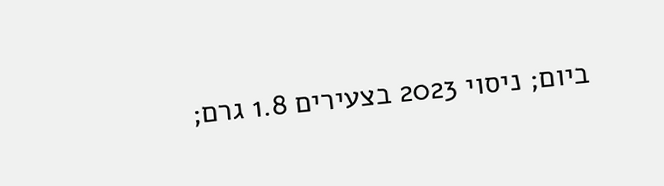ביום; ניסוי 2023 בצעירים 1.8 גרם;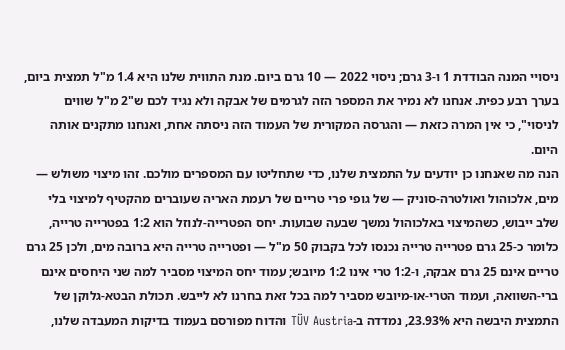ניסויי המנה הבודדת 1 ו-3 גרם; ניסוי 2022 — 10 גרם ביום. מנת התווית שלנו היא 1.4 מ"ל תמצית ביום, בערך רבע כפית. אנחנו לא נמיר את המספר הזה לגרמים של אבקה ולא נגיד לכם ש"2 מ"ל שווים לניסוי", כי אין המרה כזאת — והגרסה המקורית של העמוד הזה ניסתה אחת, ואנחנו מתקנים אותה היום.
הנה מה שאנחנו כן יודעים על התמצית שלנו, כדי שתחליטו עם המספרים מולכם. זהו מיצוי משולש — מים, אלכוהול ואולטרה-סוניק — של גופי פרי טריים של רעמת האריה שעוברים מהקטיף למיצוי בלי שלב ייבוש, כשהמיצוי באלכוהול נמשך שבעה שבועות. יחס הפטרייה-לנוזל הוא 1:2 בפטרייה טרייה, כלומר כ-25 גרם פטרייה טרייה נכנסו לכל בקבוק 50 מ"ל — ופטרייה טרייה היא ברובה מים, ולכן 25 גרם טריים אינם 25 גרם אבקה, ו-1:2 טרי אינו 1:2 מיובש; עמוד יחס המיצוי מסביר למה שני היחסים אינם ברי-השוואה, ועמוד הטרי-או-מיובש מסביר למה בכל זאת בחרנו לא לייבש. תכולת הבטא-גלוקן של התמצית היבשה היא 23.93%, נמדדה ב-TÜV Austria והדוח מפורסם בעמוד בדיקות המעבדה שלנו,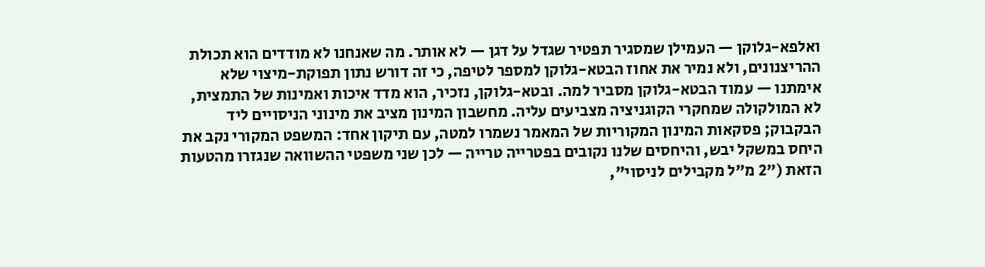ואלפא-גלוקן — העמילן שמסגיר תפטיר שגדל על דגן — לא אותר. מה שאנחנו לא מודדים הוא תכולת ההריצנונים, ולא נמיר את אחוז הבטא-גלוקן למספר לטיפה, כי זה דורש נתון תפוקת-מיצוי שלא אימתנו — עמוד הבטא-גלוקן מסביר למה. ובטא-גלוקן, נזכיר, הוא מדד איכות ואמינות של התמצית, לא המולקולה שמחקרי הקוגניציה מצביעים עליה. מחשבון המינון מציב את מינוני הניסויים ליד הבקבוק; פסקאות המינון המקוריות של המאמר נשמרו למטה, עם תיקון אחד: המשפט המקורי נקב את היחס במשקל יבש, והיחסים שלנו נקובים בפטרייה טרייה — לכן שני משפטי ההשוואה שנגזרו מהטעות הזאת ("2 מ"ל מקבילים לניסוי",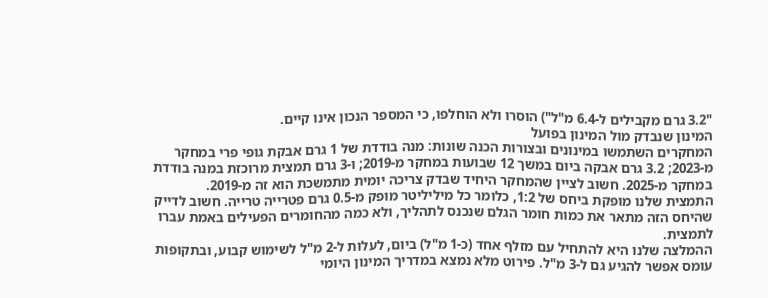"3.2 גרם מקבילים ל-6.4 מ"ל") הוסרו ולא הוחלפו, כי המספר הנכון אינו קיים.
המינון שנבדק מול המינון בפועל
המחקרים השתמשו במינונים ובצורות הכנה שונות: מנה בודדת של 1 גרם אבקת גופי פרי במחקר מ-2023; 3.2 גרם אבקה ביום במשך 12 שבועות במחקר מ-2019; ו-3 גרם תמצית מרוכזת במנה בודדת במחקר מ-2025. חשוב לציין שהמחקר היחיד שבדק צריכה יומית מתמשכת הוא זה מ-2019.
התמצית שלנו מופקת ביחס של 1:2, כלומר כל מיליליטר מופק מ-0.5 גרם פטרייה טרייה. חשוב לדייק שהיחס הזה מתאר את כמות חומר הגלם שנכנס לתהליך, ולא כמה מהחומרים הפעילים באמת עברו לתמצית.
ההמלצה שלנו היא להתחיל עם מזלף אחד (כ-1 מ"ל) ביום, לעלות ל-2 מ"ל לשימוש קבוע, ובתקופות עומס אפשר להגיע גם ל-3 מ"ל. פירוט מלא נמצא במדריך המינון היומי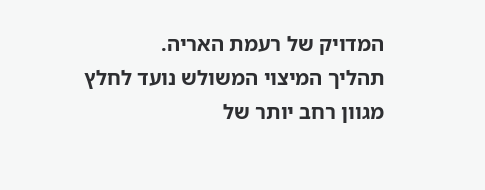המדויק של רעמת האריה.
תהליך המיצוי המשולש נועד לחלץ מגוון רחב יותר של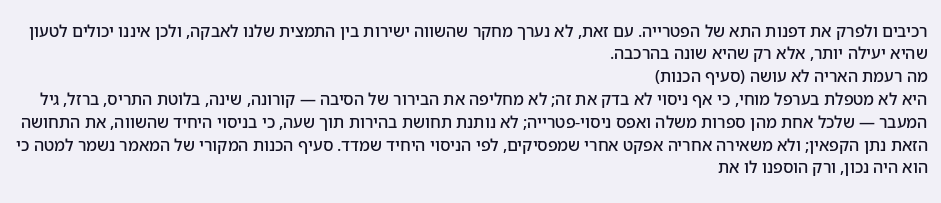רכיבים ולפרק את דפנות התא של הפטרייה. עם זאת, לא נערך מחקר שהשווה ישירות בין התמצית שלנו לאבקה, ולכן איננו יכולים לטעון שהיא יעילה יותר, אלא רק שהיא שונה בהרכבה.
מה רעמת האריה לא עושה (סעיף הכנות)
היא לא מטפלת בערפל מוחי, כי אף ניסוי לא בדק את זה; לא מחליפה את הבירור של הסיבה — קורונה, שינה, בלוטת התריס, ברזל, גיל המעבר — שלכל אחת מהן ספרות משלה ואפס ניסוי-פטרייה; לא נותנת תחושת בהירות תוך שעה, כי בניסוי היחיד שהשווה, את התחושה הזאת נתן הקפאין; ולא משאירה אחריה אפקט אחרי שמפסיקים, לפי הניסוי היחיד שמדד. סעיף הכנות המקורי של המאמר נשמר למטה כי הוא היה נכון, ורק הוספנו לו את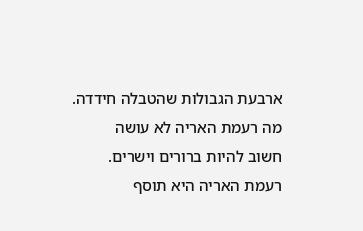ארבעת הגבולות שהטבלה חידדה.
מה רעמת האריה לא עושה
חשוב להיות ברורים וישרים. רעמת האריה היא תוסף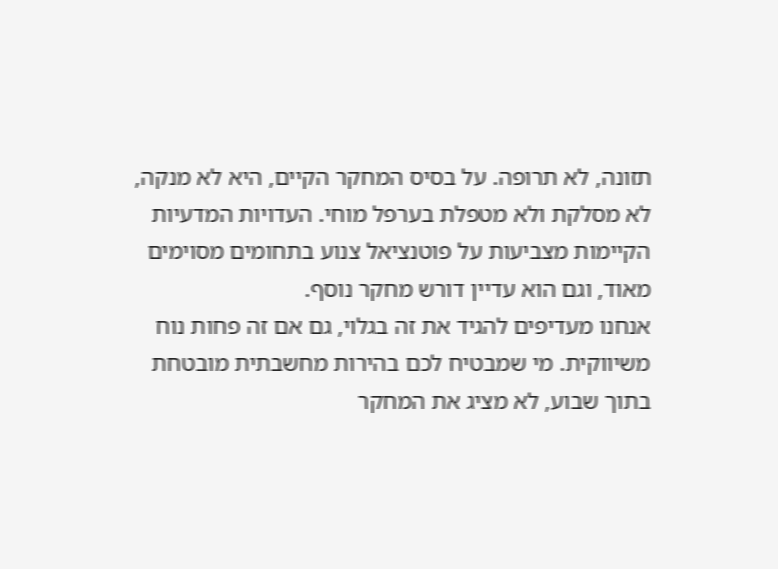תזונה, לא תרופה. על בסיס המחקר הקיים, היא לא מנקה, לא מסלקת ולא מטפלת בערפל מוחי. העדויות המדעיות הקיימות מצביעות על פוטנציאל צנוע בתחומים מסוימים מאוד, וגם הוא עדיין דורש מחקר נוסף.
אנחנו מעדיפים להגיד את זה בגלוי, גם אם זה פחות נוח משיווקית. מי שמבטיח לכם בהירות מחשבתית מובטחת בתוך שבוע, לא מציג את המחקר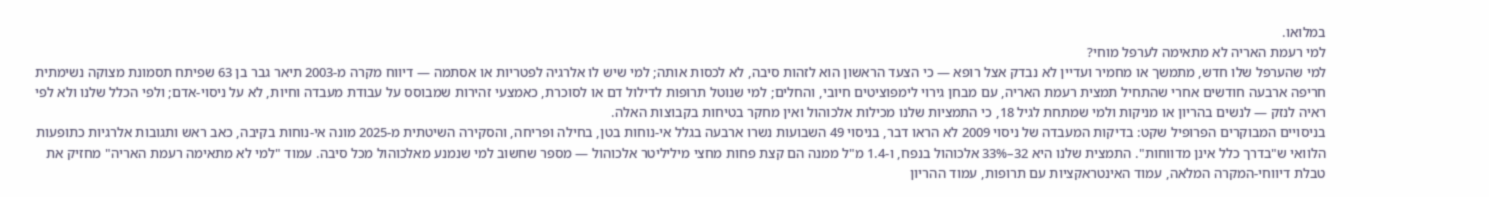במלואו.
למי רעמת האריה לא מתאימה לערפל מוחי?
למי שהערפל שלו חדש, מתמשך או מחמיר ועדיין לא נבדק אצל רופא — כי הצעד הראשון הוא לזהות סיבה, לא לכסות אותה; למי שיש לו אלרגיה לפטריות או אסתמה — דיווח מקרה מ-2003 תיאר גבר בן 63 שפיתח תסמונת מצוקה נשימתית חריפה ארבעה חודשים אחרי שהתחיל תמצית רעמת האריה, עם מבחן גירוי לימפוציטים חיובי, והחלים; למי שנוטל תרופות לדילול דם או לסוכרת, כאמצעי זהירות שמבוסס על עבודת מעבדה וחיות, לא על ניסוי-אדם; ולפי הכלל שלנו ולא לפי ראיה לנזק — לנשים בהריון או מניקות ולמי שמתחת לגיל 18, כי התמציות שלנו מכילות אלכוהול ואין מחקר בטיחות בקבוצות האלה.
בניסויים המבוקרים הפרופיל שקט: בדיקות המעבדה של ניסוי 2009 לא הראו דבר, בניסוי 49 השבועות נשרו ארבעה בגלל אי-נוחות בטן, בחילה ופריחה, והסקירה השיטתית מ-2025 מונה אי-נוחות בקיבה, כאב ראש ותגובות אלרגיות כתופעות הלוואי ש"בדרך כלל אינן מדווחות". התמצית שלנו היא 32–33% אלכוהול בנפח, ו-1.4 מ"ל ממנה הם קצת פחות מחצי מיליליטר אלכוהול — מספר שחשוב למי שנמנע מאלכוהול מכל סיבה. עמוד "למי לא מתאימה רעמת האריה" מחזיק את טבלת דיווחי-המקרה המלאה, עמוד האינטראקציות עם תרופות, עמוד ההריון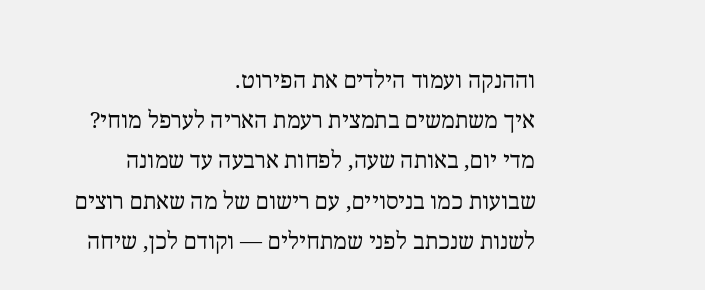וההנקה ועמוד הילדים את הפירוט.
איך משתמשים בתמצית רעמת האריה לערפל מוחי?
מדי יום, באותה שעה, לפחות ארבעה עד שמונה שבועות כמו בניסויים, עם רישום של מה שאתם רוצים לשנות שנכתב לפני שמתחילים — וקודם לכן, שיחה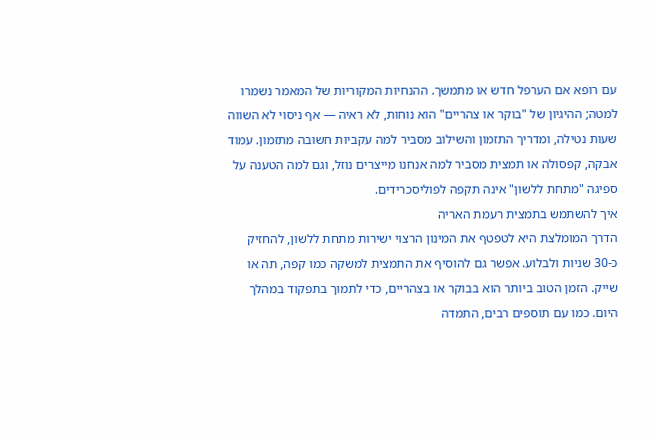עם רופא אם הערפל חדש או מתמשך. ההנחיות המקוריות של המאמר נשמרו למטה; ההיגיון של "בוקר או צהריים" הוא נוחות, לא ראיה — אף ניסוי לא השווה שעות נטילה, ומדריך התזמון והשילוב מסביר למה עקביות חשובה מתזמון. עמוד אבקה, קפסולה או תמצית מסביר למה אנחנו מייצרים נוזל, וגם למה הטענה על ספיגה "מתחת ללשון" אינה תקפה לפוליסכרידים.
איך להשתמש בתמצית רעמת האריה
הדרך המומלצת היא לטפטף את המינון הרצוי ישירות מתחת ללשון, להחזיק כ-30 שניות ולבלוע. אפשר גם להוסיף את התמצית למשקה כמו קפה, תה או שייק. הזמן הטוב ביותר הוא בבוקר או בצהריים, כדי לתמוך בתפקוד במהלך היום. כמו עם תוספים רבים, התמדה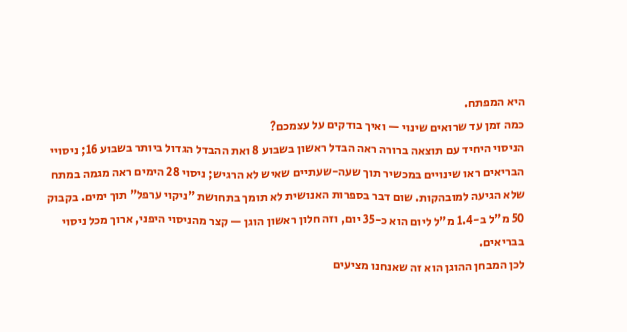היא המפתח.
כמה זמן עד שרואים שינוי — ואיך בודקים על עצמכם?
הניסוי היחיד עם תוצאה ברורה ראה הבדל ראשון בשבוע 8 ואת ההבדל הגדול ביותר בשבוע 16; ניסויי הבריאים ראו שינויים במכשיר תוך שעה-שעתיים שאיש לא הרגיש; ניסוי 28 הימים ראה מגמה במתח שלא הגיעה למובהקות. שום דבר בספרות האנושית לא תומך בתחושת "ניקוי ערפל" תוך ימים. בקבוק 50 מ"ל ב-1.4 מ"ל ליום הוא כ-35 יום, וזה חלון ראשון הוגן — קצר מהניסוי היפני, ארוך מכל ניסוי בבריאים.
לכן המבחן ההוגן הוא זה שאנחנו מציעים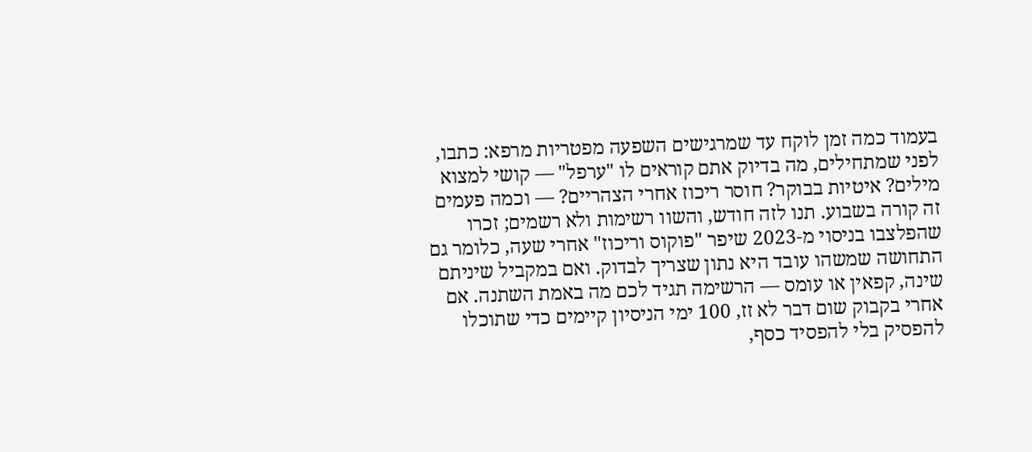בעמוד כמה זמן לוקח עד שמרגישים השפעה מפטריות מרפא: כתבו, לפני שמתחילים, מה בדיוק אתם קוראים לו "ערפל" — קושי למצוא מילים? איטיות בבוקר? חוסר ריכוז אחרי הצהריים? — וכמה פעמים זה קורה בשבוע. תנו לזה חודש, והשוו רשימות ולא רשמים; זכרו שהפלצבו בניסוי מ-2023 שיפר "פוקוס וריכוז" אחרי שעה, כלומר גם התחושה שמשהו עובד היא נתון שצריך לבדוק. ואם במקביל שיניתם שינה, קפאין או עומס — הרשימה תגיד לכם מה באמת השתנה. אם אחרי בקבוק שום דבר לא זז, 100 ימי הניסיון קיימים כדי שתוכלו להפסיק בלי להפסיד כסף,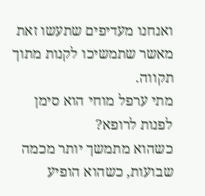ואנחנו מעדיפים שתעשו זאת מאשר שתמשיכו לקנות מתוך תקווה.
מתי ערפל מוחי הוא סימן לפנות לרופא?
כשהוא מתמשך יותר מכמה שבועות, כשהוא הופיע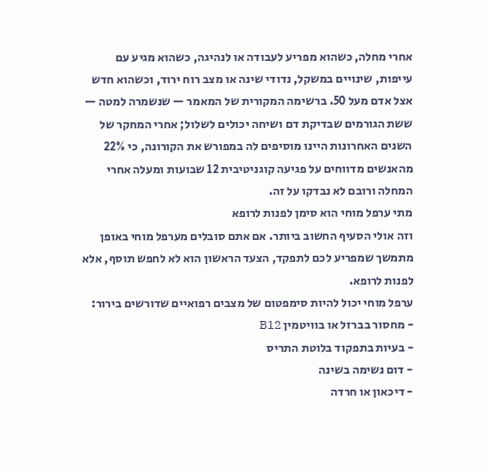אחרי מחלה, כשהוא מפריע לעבודה או לנהיגה, כשהוא מגיע עם עייפות, שינויים במשקל, נדודי שינה או מצב רוח ירוד, וכשהוא חדש אצל אדם מעל 50. ברשימה המקורית של המאמר — שנשמרה למטה — ששת הגורמים שבדיקת דם ושיחה יכולים לשלול; אחרי המחקר של השנים האחרונות היינו מוסיפים לה במפורש את הקורונה, כי 22% מהאנשים מדווחים על פגיעה קוגניטיבית 12 שבועות ומעלה אחרי המחלה ורובם לא נבדקו על זה.
מתי ערפל מוחי הוא סימן לפנות לרופא
וזה אולי הסעיף החשוב ביותר. אם אתם סובלים מערפל מוחי באופן מתמשך שמפריע לכם לתפקד, הצעד הראשון הוא לא לחפש תוסף, אלא לפנות לרופא.
ערפל מוחי יכול להיות סימפטום של מצבים רפואיים שדורשים בירור:
- מחסור בברזל או בוויטמין B12
- בעיות בתפקוד בלוטת התריס
- דום נשימה בשינה
- דיכאון או חרדה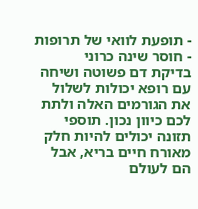- תופעת לוואי של תרופות
- חוסר שינה כרוני
בדיקת דם פשוטה ושיחה עם רופא יכולות לשלול את הגורמים האלה ולתת לכם כיוון נכון. תוספי תזונה יכולים להיות חלק מאורח חיים בריא, אבל הם לעולם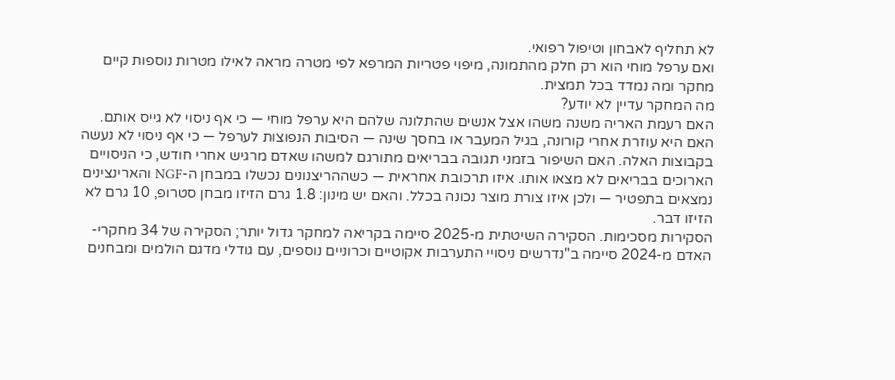לא תחליף לאבחון וטיפול רפואי.
ואם ערפל מוחי הוא רק חלק מהתמונה, מיפוי פטריות המרפא לפי מטרה מראה לאילו מטרות נוספות קיים מחקר ומה נמדד בכל תמצית.
מה המחקר עדיין לא יודע?
האם רעמת האריה משנה משהו אצל אנשים שהתלונה שלהם היא ערפל מוחי — כי אף ניסוי לא גייס אותם. האם היא עוזרת אחרי קורונה, בגיל המעבר או בחסך שינה — הסיבות הנפוצות לערפל — כי אף ניסוי לא נעשה בקבוצות האלה. האם השיפור בזמני תגובה בבריאים מתורגם למשהו שאדם מרגיש אחרי חודש, כי הניסויים הארוכים בבריאים לא מצאו אותו. איזו תרכובת אחראית — כשההריצנונים נכשלו במבחן ה-NGF והארינצינים נמצאים בתפטיר — ולכן איזו צורת מוצר נכונה בכלל. והאם יש מינון: 1.8 גרם הזיזו מבחן סטרופ, 10 גרם לא הזיזו דבר.
הסקירות מסכימות. הסקירה השיטתית מ-2025 סיימה בקריאה למחקר גדול יותר; הסקירה של 34 מחקרי-האדם מ-2024 סיימה ב"נדרשים ניסויי התערבות אקוטיים וכרוניים נוספים, עם גודלי מדגם הולמים ומבחנים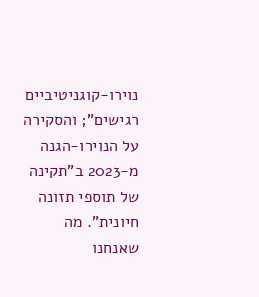נוירו-קוגניטיביים רגישים"; והסקירה על הנוירו-הגנה מ-2023 ב"תקינה של תוספי תזונה חיונית". מה שאנחנו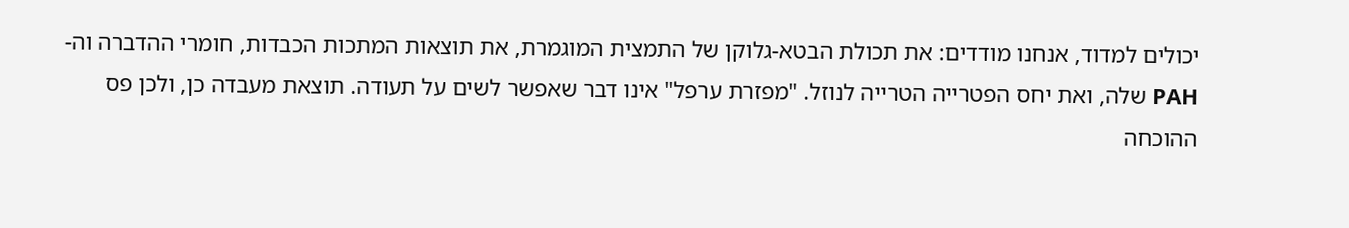יכולים למדוד, אנחנו מודדים: את תכולת הבטא-גלוקן של התמצית המוגמרת, את תוצאות המתכות הכבדות, חומרי ההדברה וה-PAH שלה, ואת יחס הפטרייה הטרייה לנוזל. "מפזרת ערפל" אינו דבר שאפשר לשים על תעודה. תוצאת מעבדה כן, ולכן פס ההוכחה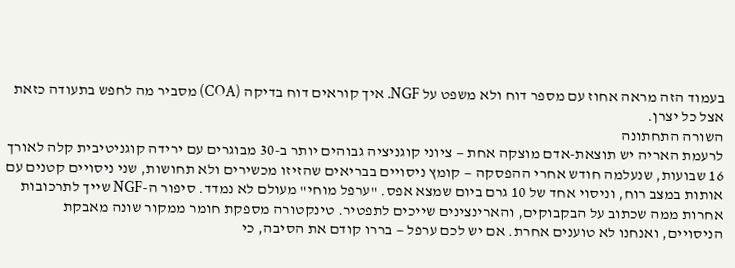בעמוד הזה מראה אחוז עם מספר דוח ולא משפט על NGF. איך קוראים דוח בדיקה (COA) מסביר מה לחפש בתעודה כזאת אצל כל יצרן.
השורה התחתונה
לרעמת האריה יש תוצאת-אדם מוצקה אחת — ציוני קוגניציה גבוהים יותר ב-30 מבוגרים עם ירידה קוגניטיבית קלה לאורך 16 שבועות, שנעלמה חודש אחרי ההפסקה — קומץ ניסויים בבריאים שהזיזו מכשירים ולא תחושות, שני ניסויים קטנים עם אותות במצב רוח, וניסוי אחד של 10 גרם ביום שמצא אפס. "ערפל מוחי" מעולם לא נמדד. סיפור ה-NGF שייך לתרכובות אחרות ממה שכתוב על הבקבוקים, והארינצינים שייכים לתפטיר. טינקטורה מספקת חומר ממקור שונה מאבקת הניסויים, ואנחנו לא טוענים אחרת. אם יש לכם ערפל — בררו קודם את הסיבה, כי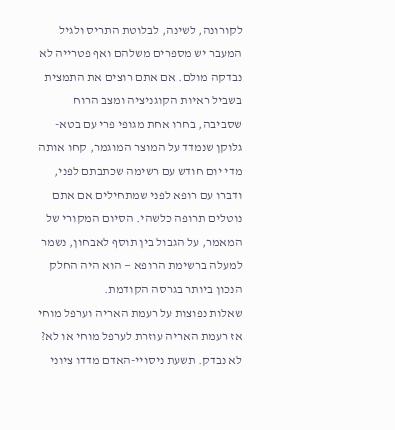לקורונה, לשינה, לבלוטת התריס ולגיל המעבר יש מספרים משלהם ואף פטרייה לא נבדקה מולם. אם אתם רוצים את התמצית בשביל ראיות הקוגניציה ומצב הרוח שסביבה, בחרו אחת מגופי פרי עם בטא-גלוקן שנמדד על המוצר המוגמר, קחו אותה מדי יום חודש עם רשימה שכתבתם לפני, ודברו עם רופא לפני שמתחילים אם אתם נוטלים תרופה כלשהי. הסיום המקורי של המאמר, על הגבול בין תוסף לאבחון, נשמר למעלה ברשימת הרופא — הוא היה החלק הנכון ביותר בגרסה הקודמת.
שאלות נפוצות על רעמת האריה וערפל מוחי
אז רעמת האריה עוזרת לערפל מוחי או לא?
לא נבדק. תשעת ניסויי-האדם מדדו ציוני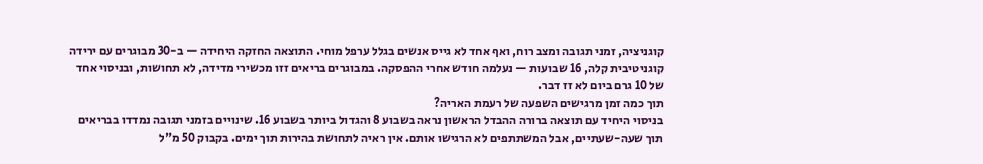קוגניציה, זמני תגובה ומצב רוח, ואף אחד לא גייס אנשים בגלל ערפל מוחי. התוצאה החזקה היחידה — ב-30 מבוגרים עם ירידה קוגניטיבית קלה, 16 שבועות — נעלמה חודש אחרי ההפסקה. במבוגרים בריאים זזו מכשירי מדידה, לא תחושות, ובניסוי אחד של 10 גרם ביום לא זז דבר.
תוך כמה זמן מרגישים השפעה של רעמת האריה?
בניסוי היחיד עם תוצאה ברורה ההבדל הראשון נראה בשבוע 8 והגדול ביותר בשבוע 16. שינויים בזמני תגובה נמדדו בבריאים תוך שעה-שעתיים, אבל המשתתפים לא הרגישו אותם. אין ראיה לתחושת בהירות תוך ימים. בקבוק 50 מ"ל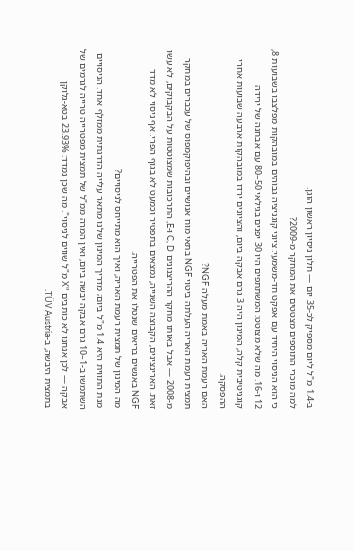ב-1.4 מ"ל ליום מספיק לכ-35 יום — חלון ניסיון ראשון הוגן.
למה מוכרי התוספים מצטטים את המחקר מ-2009?
כי הוא הניסוי היחיד עם אפקט חד-משמעי: ציוני קוגניציה גבוהים במובהקות מפלצבו בשבועות 8, 12 ו-16. מה שלא מצוטט: המשתתפים היו 30 יפנים בגילאי 50–80 עם אבחנה של ירידה קוגניטיבית קלה, המינון היה 3 גרם אבקה ביום, והציונים ירדו במובהקות ארבעה שבועות אחרי ההפסקה.
האם רעמת האריה באמת מעלה NGF?
תמצית רעמת האריה העלתה ביטוי NGF בתאי מוח אנושיים ובהיפוקמפוס של עכברים במחקר מ-2008 — אבל באותו מחקר ההריצנונים C, D ו-E, התרכובות שמצוטטות על הבקבוקים, לא עשו זאת. הארינצינים, הקבוצה השנייה, נמצאים בתפטיר וכמעט לא בגוף הפרי. אף ניסוי לא מדד NGF באנשים בריאים שנטלו את הפטרייה.
מה המינון של תמצית רעמת האריה, ואיך הוא מתייחס לניסויים?
מנת התווית היא 1.4 מ"ל ביום; מדריך המינון שלנו מתאר עלייה הדרגתית ממזלף אחד. הניסויים השתמשו ב-1–10 גרם אבקה יבשה ביום, ואין המרה ממ"ל של תמצית מפטרייה טרייה לגרמים של אבקה — לכן אנחנו לא כותבים "X מ"ל שווים לניסוי". מה שכן נמדד: 23.93% בטא-גלוקן בתמצית היבשה, ב-TÜV Austria.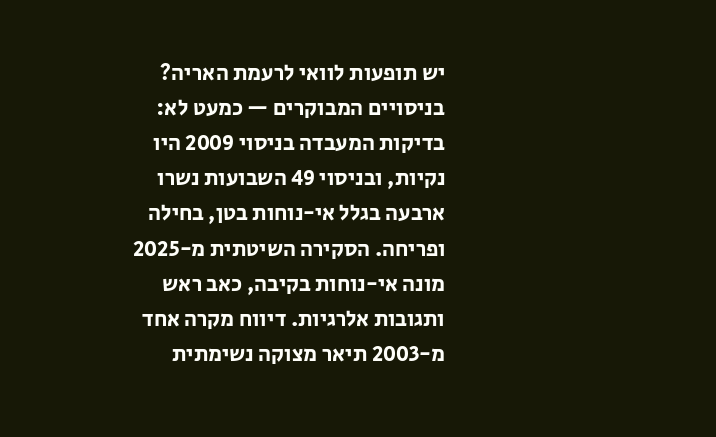יש תופעות לוואי לרעמת האריה?
בניסויים המבוקרים — כמעט לא: בדיקות המעבדה בניסוי 2009 היו נקיות, ובניסוי 49 השבועות נשרו ארבעה בגלל אי-נוחות בטן, בחילה ופריחה. הסקירה השיטתית מ-2025 מונה אי-נוחות בקיבה, כאב ראש ותגובות אלרגיות. דיווח מקרה אחד מ-2003 תיאר מצוקה נשימתית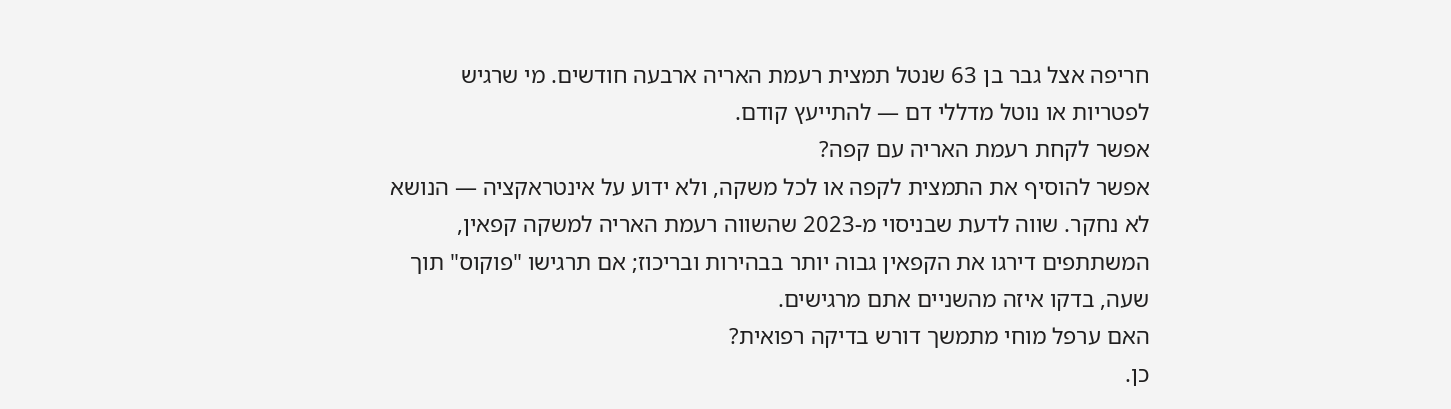חריפה אצל גבר בן 63 שנטל תמצית רעמת האריה ארבעה חודשים. מי שרגיש לפטריות או נוטל מדללי דם — להתייעץ קודם.
אפשר לקחת רעמת האריה עם קפה?
אפשר להוסיף את התמצית לקפה או לכל משקה, ולא ידוע על אינטראקציה — הנושא לא נחקר. שווה לדעת שבניסוי מ-2023 שהשווה רעמת האריה למשקה קפאין, המשתתפים דירגו את הקפאין גבוה יותר בבהירות ובריכוז; אם תרגישו "פוקוס" תוך שעה, בדקו איזה מהשניים אתם מרגישים.
האם ערפל מוחי מתמשך דורש בדיקה רפואית?
כן.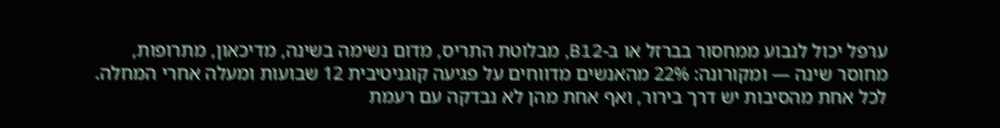ערפל יכול לנבוע ממחסור בברזל או ב-B12, מבלוטת התריס, מדום נשימה בשינה, מדיכאון, מתרופות, מחוסר שינה — ומקורונה: 22% מהאנשים מדווחים על פגיעה קוגניטיבית 12 שבועות ומעלה אחרי המחלה. לכל אחת מהסיבות יש דרך בירור, ואף אחת מהן לא נבדקה עם רעמת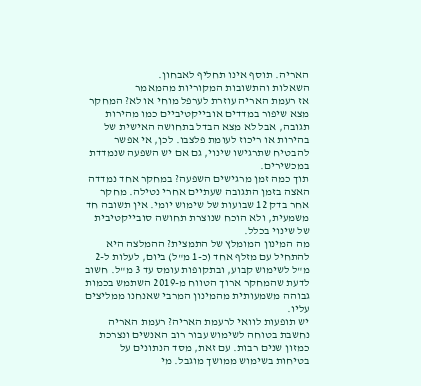האריה. תוסף אינו תחליף לאבחון.
השאלות והתשובות המקוריות מהמאמר
אז רעמת האריה עוזרת לערפל מוחי או לא? המחקר מצא שיפור במדדים אובייקטיביים כמו מהירות תגובה, אבל לא מצא הבדל בתחושה האישית של בהירות או ריכוז לעומת פלצבו. לכן, אי אפשר להבטיח שתרגישו שינוי, גם אם יש השפעה שנמדדת במכשירים.
תוך כמה זמן מרגישים השפעה? במחקר אחד נמדדה האצה בזמן התגובה שעתיים אחרי נטילה. מחקר אחר בדק 12 שבועות של שימוש יומי. אין תשובה חד משמעית, ולא הוכח שנוצרת תחושה סובייקטיבית של שינוי בכלל.
מה המינון המומלץ של התמצית? ההמלצה היא להתחיל עם מזלף אחד (כ-1 מ"ל) ביום, לעלות ל-2 מ"ל לשימוש קבוע, ובתקופות עומס עד 3 מ"ל. חשוב לדעת שהמחקר ארוך הטווח מ-2019 השתמש בכמות גבוהה משמעותית מהמינון המרבי שאנחנו ממליצים עליו.
יש תופעות לוואי לרעמת האריה? רעמת האריה נחשבת בטוחה לשימוש עבור רוב האנשים ונצרכת כמזון שנים רבות. עם זאת, מסד הנתונים על בטיחות בשימוש ממושך מוגבל. מי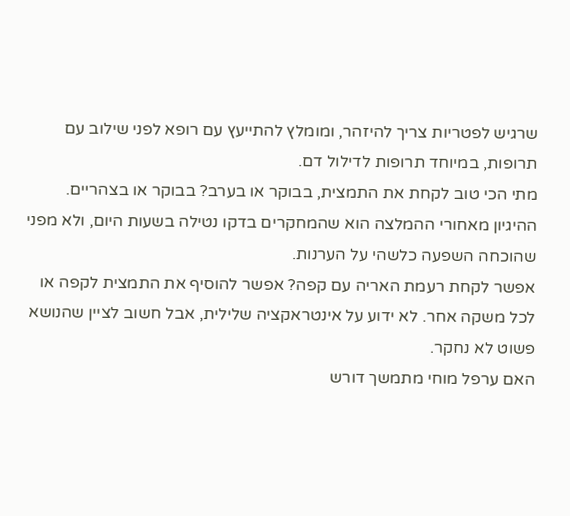שרגיש לפטריות צריך להיזהר, ומומלץ להתייעץ עם רופא לפני שילוב עם תרופות, במיוחד תרופות לדילול דם.
מתי הכי טוב לקחת את התמצית, בבוקר או בערב? בבוקר או בצהריים. ההיגיון מאחורי ההמלצה הוא שהמחקרים בדקו נטילה בשעות היום, ולא מפני שהוכחה השפעה כלשהי על הערנות.
אפשר לקחת רעמת האריה עם קפה? אפשר להוסיף את התמצית לקפה או לכל משקה אחר. לא ידוע על אינטראקציה שלילית, אבל חשוב לציין שהנושא פשוט לא נחקר.
האם ערפל מוחי מתמשך דורש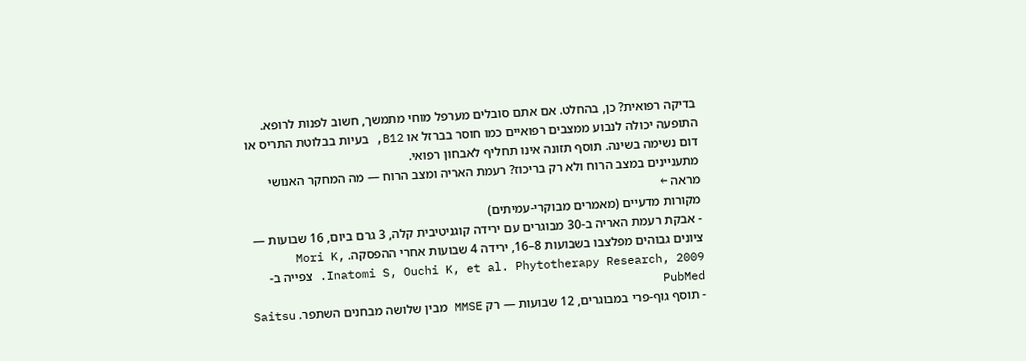בדיקה רפואית? כן, בהחלט. אם אתם סובלים מערפל מוחי מתמשך, חשוב לפנות לרופא. התופעה יכולה לנבוע ממצבים רפואיים כמו חוסר בברזל או B12, בעיות בבלוטת התריס או דום נשימה בשינה. תוסף תזונה אינו תחליף לאבחון רפואי.
מתעניינים במצב הרוח ולא רק בריכוז? רעמת האריה ומצב הרוח — מה המחקר האנושי מראה ←
מקורות מדעיים (מאמרים מבוקרי-עמיתים)
- אבקת רעמת האריה ב-30 מבוגרים עם ירידה קוגניטיבית קלה, 3 גרם ביום, 16 שבועות — ציונים גבוהים מפלצבו בשבועות 8–16, ירידה 4 שבועות אחרי ההפסקה. Mori K, Inatomi S, Ouchi K, et al. Phytotherapy Research, 2009. צפייה ב-PubMed
- תוסף גוף-פרי במבוגרים, 12 שבועות — רק MMSE מבין שלושה מבחנים השתפר. Saitsu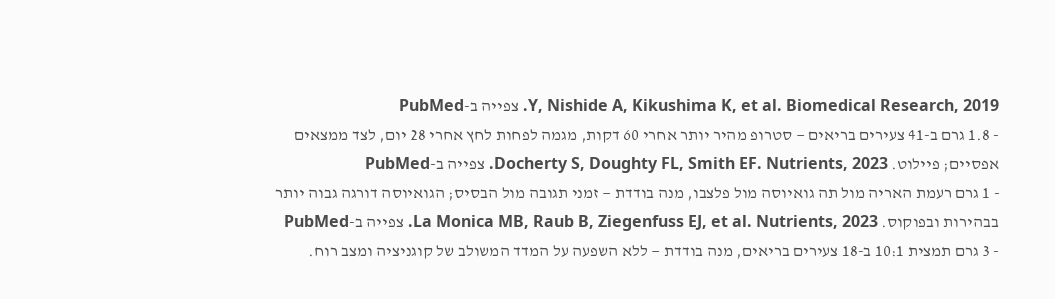Y, Nishide A, Kikushima K, et al. Biomedical Research, 2019. צפייה ב-PubMed
- 1.8 גרם ב-41 צעירים בריאים — סטרופ מהיר יותר אחרי 60 דקות, מגמה לפחות לחץ אחרי 28 יום, לצד ממצאים אפסיים; פיילוט. Docherty S, Doughty FL, Smith EF. Nutrients, 2023. צפייה ב-PubMed
- 1 גרם רעמת האריה מול תה גואיוסה מול פלצבו, מנה בודדת — זמני תגובה מול הבסיס; הגואיוסה דורגה גבוה יותר בבהירות ובפוקוס. La Monica MB, Raub B, Ziegenfuss EJ, et al. Nutrients, 2023. צפייה ב-PubMed
- 3 גרם תמצית 10:1 ב-18 צעירים בריאים, מנה בודדת — ללא השפעה על המדד המשולב של קוגניציה ומצב רוח.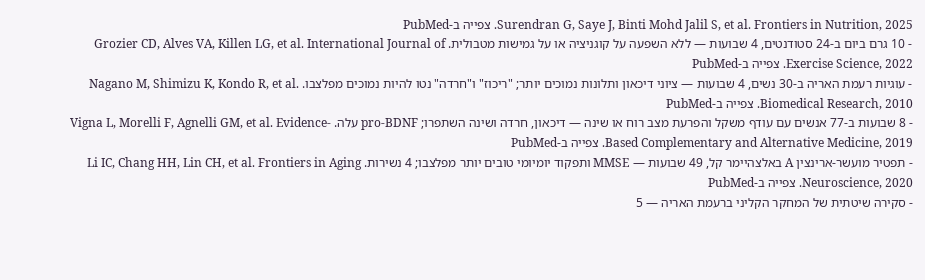Surendran G, Saye J, Binti Mohd Jalil S, et al. Frontiers in Nutrition, 2025. צפייה ב-PubMed
- 10 גרם ביום ב-24 סטודנטים, 4 שבועות — ללא השפעה על קוגניציה או על גמישות מטבולית. Grozier CD, Alves VA, Killen LG, et al. International Journal of Exercise Science, 2022. צפייה ב-PubMed
- עוגיות רעמת האריה ב-30 נשים, 4 שבועות — ציוני דיכאון ותלונות נמוכים יותר; "ריכוז" ו"חרדה" נטו להיות נמוכים מפלצבו. Nagano M, Shimizu K, Kondo R, et al. Biomedical Research, 2010. צפייה ב-PubMed
- 8 שבועות ב-77 אנשים עם עודף משקל והפרעת מצב רוח או שינה — דיכאון, חרדה ושינה השתפרו; pro-BDNF עלה. Vigna L, Morelli F, Agnelli GM, et al. Evidence-Based Complementary and Alternative Medicine, 2019. צפייה ב-PubMed
- תפטיר מועשר-ארינצין A באלצהיימר קל, 49 שבועות — MMSE ותפקוד יומיומי טובים יותר מפלצבו; 4 נשירות. Li IC, Chang HH, Lin CH, et al. Frontiers in Aging Neuroscience, 2020. צפייה ב-PubMed
- סקירה שיטתית של המחקר הקליני ברעמת האריה — 5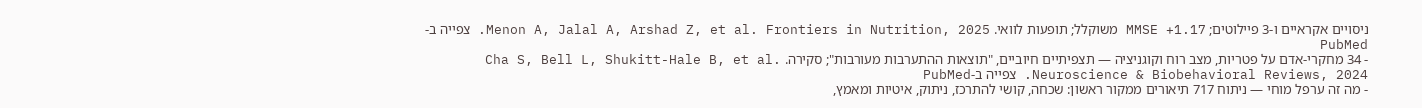ניסויים אקראיים ו-3 פיילוטים; MMSE +1.17 משוקלל; תופעות לוואי. Menon A, Jalal A, Arshad Z, et al. Frontiers in Nutrition, 2025. צפייה ב-PubMed
- 34 מחקרי-אדם על פטריות, מצב רוח וקוגניציה — תצפיתיים חיוביים, "תוצאות ההתערבות מעורבות"; סקירה. Cha S, Bell L, Shukitt-Hale B, et al. Neuroscience & Biobehavioral Reviews, 2024. צפייה ב-PubMed
- מה זה ערפל מוחי — ניתוח 717 תיאורים ממקור ראשון: שכחה, קושי להתרכז, ניתוק, איטיות ומאמץ,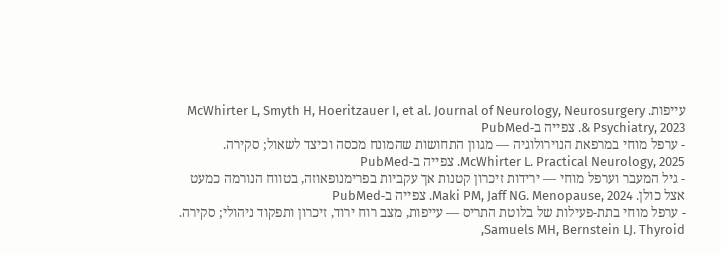עייפות. McWhirter L, Smyth H, Hoeritzauer I, et al. Journal of Neurology, Neurosurgery & Psychiatry, 2023. צפייה ב-PubMed
- ערפל מוחי במרפאת הנוירולוגיה — מגוון התחושות שהמונח מכסה וכיצד לשאול; סקירה. McWhirter L. Practical Neurology, 2025. צפייה ב-PubMed
- גיל המעבר וערפל מוחי — ירידות זיכרון קטנות אך עקביות בפרימנופאוזה, בטווח הנורמה כמעט אצל כולן. Maki PM, Jaff NG. Menopause, 2024. צפייה ב-PubMed
- ערפל מוחי בתת-פעילות של בלוטת התריס — עייפות, מצב רוח ירוד, זיכרון ותפקוד ניהולי; סקירה. Samuels MH, Bernstein LJ. Thyroid,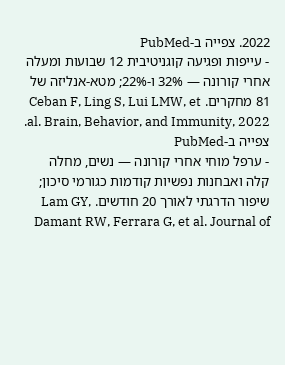2022. צפייה ב-PubMed
- עייפות ופגיעה קוגניטיבית 12 שבועות ומעלה אחרי קורונה — 32% ו-22%; מטא-אנליזה של 81 מחקרים. Ceban F, Ling S, Lui LMW, et al. Brain, Behavior, and Immunity, 2022. צפייה ב-PubMed
- ערפל מוחי אחרי קורונה — נשים, מחלה קלה ואבחנות נפשיות קודמות כגורמי סיכון; שיפור הדרגתי לאורך 20 חודשים. Lam GY, Damant RW, Ferrara G, et al. Journal of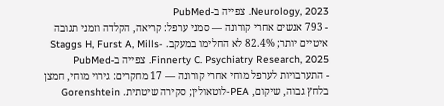Neurology, 2023. צפייה ב-PubMed
- 793 אנשים אחרי קורונה — סמני ערפל: קריאה, הקלדה וזמני תגובה איטיים יותר; 82.4% לא החלימו במעקב. Staggs H, Furst A, Mills-Finnerty C. Psychiatry Research, 2025. צפייה ב-PubMed
- התערבויות לערפל מוחי אחרי קורונה — 17 מחקרים: גירוי מוחי, חמצן בלחץ גבוה, שיקום, PEA-לוטאולין; סקירה שיטתית. Gorenshtein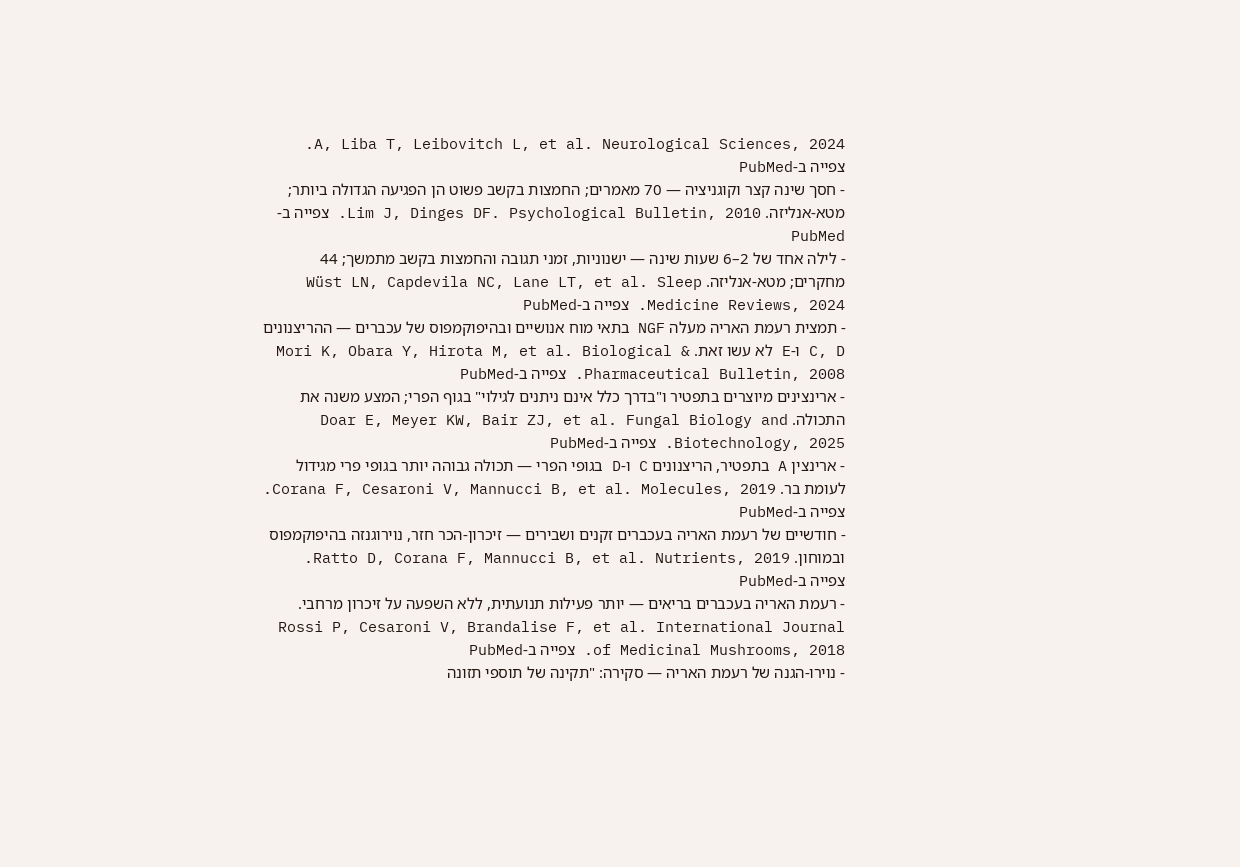A, Liba T, Leibovitch L, et al. Neurological Sciences, 2024. צפייה ב-PubMed
- חסך שינה קצר וקוגניציה — 70 מאמרים; החמצות בקשב פשוט הן הפגיעה הגדולה ביותר; מטא-אנליזה. Lim J, Dinges DF. Psychological Bulletin, 2010. צפייה ב-PubMed
- לילה אחד של 2–6 שעות שינה — ישנוניות, זמני תגובה והחמצות בקשב מתמשך; 44 מחקרים; מטא-אנליזה. Wüst LN, Capdevila NC, Lane LT, et al. Sleep Medicine Reviews, 2024. צפייה ב-PubMed
- תמצית רעמת האריה מעלה NGF בתאי מוח אנושיים ובהיפוקמפוס של עכברים — ההריצנונים C, D ו-E לא עשו זאת. Mori K, Obara Y, Hirota M, et al. Biological & Pharmaceutical Bulletin, 2008. צפייה ב-PubMed
- ארינצינים מיוצרים בתפטיר ו"בדרך כלל אינם ניתנים לגילוי" בגוף הפרי; המצע משנה את התכולה. Doar E, Meyer KW, Bair ZJ, et al. Fungal Biology and Biotechnology, 2025. צפייה ב-PubMed
- ארינצין A בתפטיר, הריצנונים C ו-D בגופי הפרי — תכולה גבוהה יותר בגופי פרי מגידול לעומת בר. Corana F, Cesaroni V, Mannucci B, et al. Molecules, 2019. צפייה ב-PubMed
- חודשיים של רעמת האריה בעכברים זקנים ושבירים — זיכרון-הכר חזר, נוירוגנזה בהיפוקמפוס ובמוחון. Ratto D, Corana F, Mannucci B, et al. Nutrients, 2019. צפייה ב-PubMed
- רעמת האריה בעכברים בריאים — יותר פעילות תנועתית, ללא השפעה על זיכרון מרחבי. Rossi P, Cesaroni V, Brandalise F, et al. International Journal of Medicinal Mushrooms, 2018. צפייה ב-PubMed
- נוירו-הגנה של רעמת האריה — סקירה: "תקינה של תוספי תזונה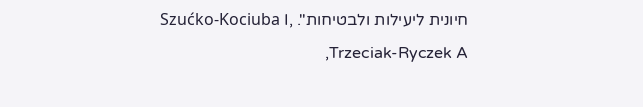חיונית ליעילות ולבטיחות". Szućko-Kociuba I, Trzeciak-Ryczek A,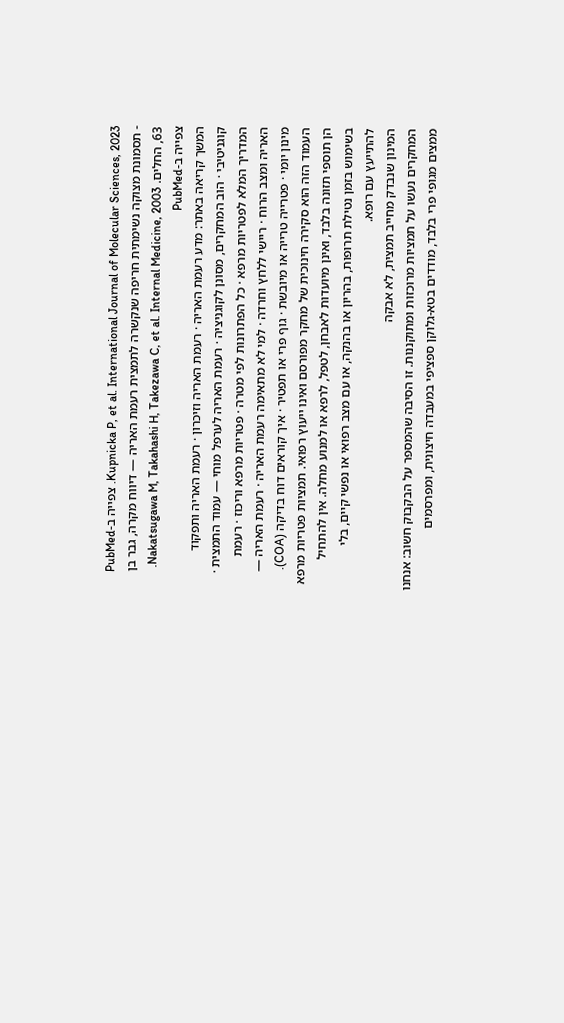Kupnicka P, et al. International Journal of Molecular Sciences, 2023. צפייה ב-PubMed
- תסמונת מצוקה נשימתית חריפה שנקשרה לתמצית רעמת האריה — דיווח מקרה, גבר בן 63, החלים. Nakatsugawa M, Takahashi H, Takezawa C, et al. Internal Medicine, 2003. צפייה ב-PubMed
המשך קריאה באתר: מדע רעמת האריה · רעמת האריה וזיכרון · רעמת האריה ותפקוד קוגניטיבי · הוב המחקרים, מסונן לקוגניציה · רעמת האריה לערפל מוחי — עמוד התמצית · המדריך המלא לפטריות מרפא · כל הפתרונות לפי מטרה · פטריות מרפא וריכוז · רעמת האריה ומצב הרוח · ריישי ללחץ וחרדה · למי לא מתאימה רעמת האריה · רעמת האריה — מינון יומי · פטרייה טרייה או מיובשת · גוף פרי או תפטיר · איך קוראים דוח בדיקה (COA).
העמוד הזה הוא סקירה חינוכית של מחקר מפורסם ואינו ייעוץ רפואי. תמציות פטריות מרפא הן תוספי תזונה בלבד, ואינן מיועדות לאבחן, לטפל, לרפא או למנוע מחלה. אין להתחיל בשימוש בזמן נטילת תרופות, בהריון או בהנקה, או עם מצב רפואי או נפשי קיים, בלי להתייעץ עם רופא.
המינון שנבדק מחייב תמצית, לא אבקה
המחקרים נעשו על תמציות מרוכזות ומתוקננות. זו הסיבה שהמספר על הבקבוק חשוב: אנחנו ממצים מגופי פרי בלבד, מודדים בטא-גלוקן ספציפי במעבדה חיצונית, ומפרסמים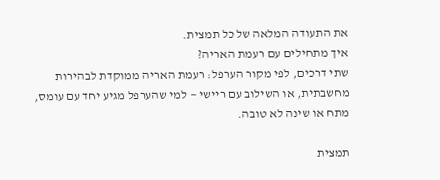את התעודה המלאה של כל תמצית.
איך מתחילים עם רעמת האריה?
שתי דרכים, לפי מקור הערפל: רעמת האריה ממוקדת לבהירות מחשבתית, או השילוב עם ריישי — למי שהערפל מגיע יחד עם עומס, מתח או שינה לא טובה.

תמצית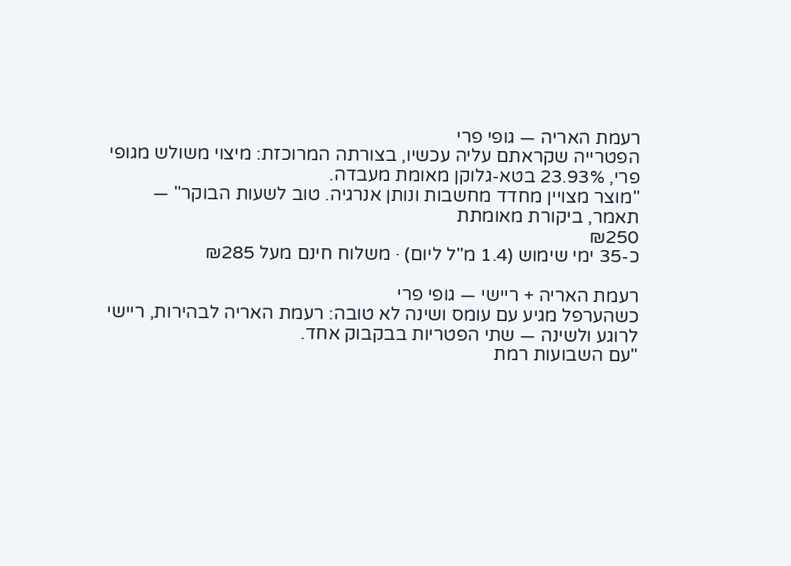רעמת האריה — גופי פרי
הפטרייה שקראתם עליה עכשיו, בצורתה המרוכזת: מיצוי משולש מגופי פרי, 23.93% בטא-גלוקן מאומת מעבדה.
"מוצר מצויין מחדד מחשבות ונותן אנרגיה. טוב לשעות הבוקר" — תאמר, ביקורת מאומתת
₪250
כ-35 ימי שימוש (1.4 מ"ל ליום) · משלוח חינם מעל ₪285

רעמת האריה + ריישי — גופי פרי
כשהערפל מגיע עם עומס ושינה לא טובה: רעמת האריה לבהירות, ריישי לרוגע ולשינה — שתי הפטריות בבקבוק אחד.
"עם השבועות רמת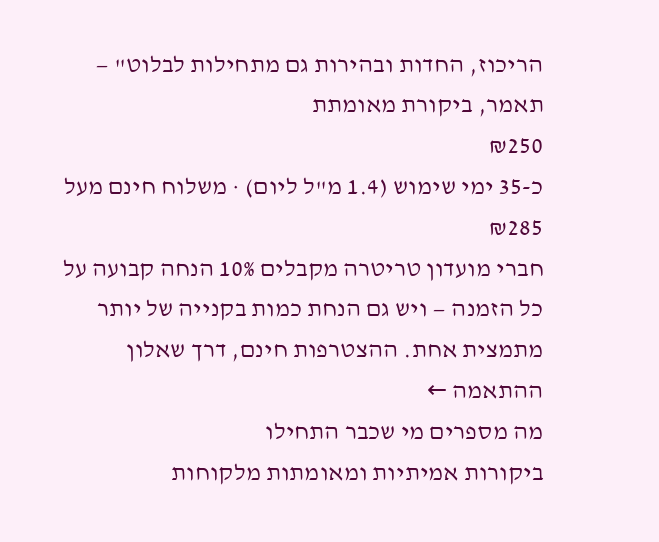הריכוז, החדות ובהירות גם מתחילות לבלוט" — תאמר, ביקורת מאומתת
₪250
כ-35 ימי שימוש (1.4 מ"ל ליום) · משלוח חינם מעל ₪285
חברי מועדון טריטרה מקבלים 10% הנחה קבועה על כל הזמנה — ויש גם הנחת כמות בקנייה של יותר מתמצית אחת. ההצטרפות חינם, דרך שאלון ההתאמה ←
מה מספרים מי שכבר התחילו
ביקורות אמיתיות ומאומתות מלקוחות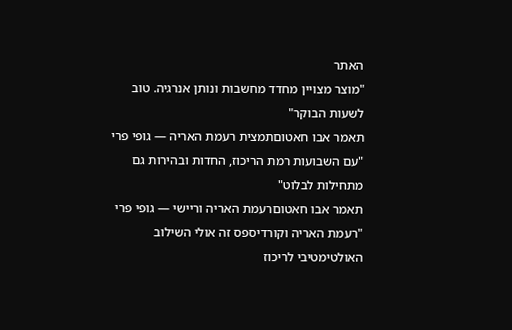האתר
"מוצר מצויין מחדד מחשבות ונותן אנרגיה. טוב לשעות הבוקר"
תאמר אבו חאטוםתמצית רעמת האריה — גופי פרי
"עם השבועות רמת הריכוז, החדות ובהירות גם מתחילות לבלוט"
תאמר אבו חאטוםרעמת האריה וריישי — גופי פרי
"רעמת האריה וקורדיספס זה אולי השילוב האולטימטיבי לריכוז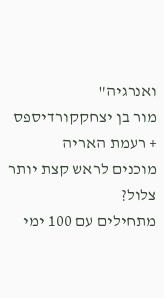ואנרגיה"
מור בן יצחקקורדיספס + רעמת האריה
מוכנים לראש קצת יותר צלול?
מתחילים עם 100 ימי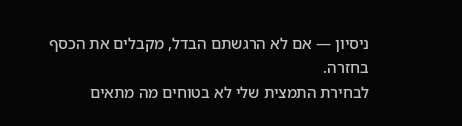ניסיון — אם לא הרגשתם הבדל, מקבלים את הכסף בחזרה.
לבחירת התמצית שלי לא בטוחים מה מתאים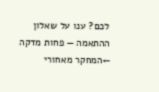לכם? ענו על שאלון ההתאמה — פחות מדקה ←המחקר מאחורי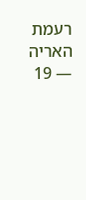רעמת האריה — 19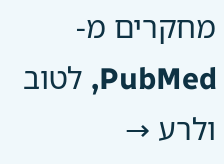מחקרים מ-PubMed, לטוב ולרע →